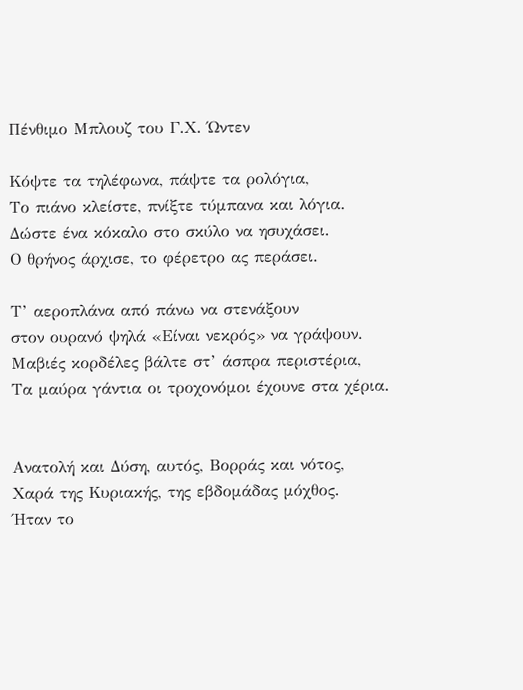Πένθιμο Μπλουζ του Γ.Χ. Ώντεν

Κόψτε τα τηλέφωνα, πάψτε τα ρολόγια,
Το πιάνο κλείστε, πνίξτε τύμπανα και λόγια.
Δώστε ένα κόκαλο στο σκύλο να ησυχάσει.
Ο θρήνος άρχισε, το φέρετρο ας περάσει.

Τ’ αεροπλάνα από πάνω να στενάξουν
στον ουρανό ψηλά «Είναι νεκρός» να γράψουν.
Μαβιές κορδέλες βάλτε στ’ άσπρα περιστέρια,
Τα μαύρα γάντια οι τροχονόμοι έχουνε στα χέρια.


Ανατολή και Δύση, αυτός, Βορράς και νότος,
Χαρά της Κυριακής, της εβδομάδας μόχθος.
Ήταν το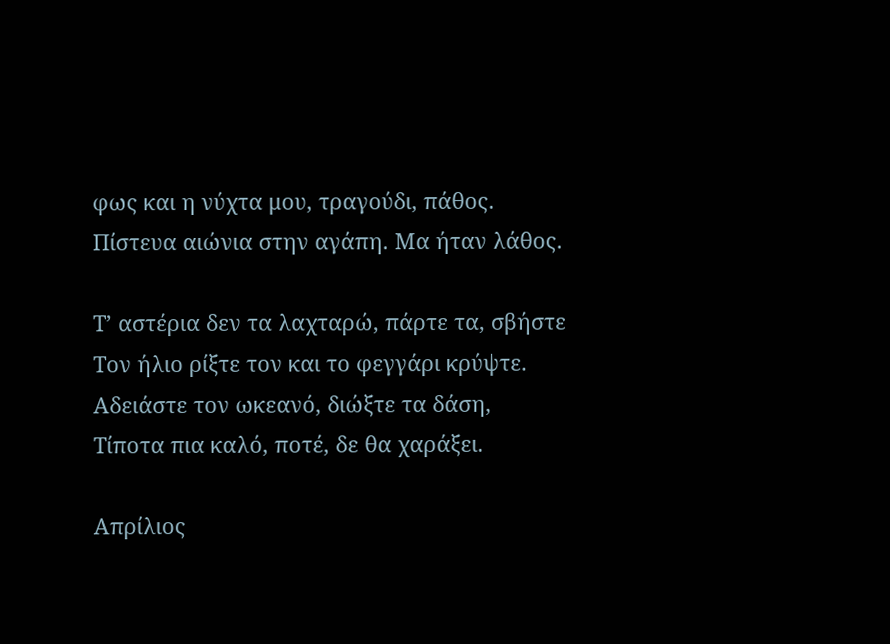φως και η νύχτα μου, τραγούδι, πάθος.
Πίστευα αιώνια στην αγάπη. Μα ήταν λάθος.

Τ’ αστέρια δεν τα λαχταρώ, πάρτε τα, σβήστε
Τον ήλιο ρίξτε τον και το φεγγάρι κρύψτε.
Αδειάστε τον ωκεανό, διώξτε τα δάση,
Τίποτα πια καλό, ποτέ, δε θα χαράξει.

Απρίλιος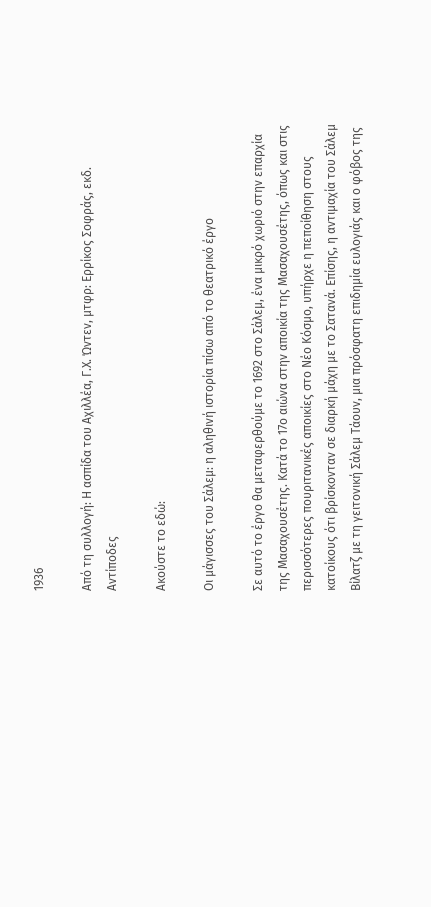1936

Από τη συλλογή: Η ασπίδα του Αχιλλέα, Γ.Χ. Ώντεν, μτφρ: Ερρίκος Σοφράς, εκδ. Αντίποδες

Ακούστε το εδώ:

Οι μάγισσες του Σάλεμ: η αληθινή ιστορία πίσω από το θεατρικό έργο

Σε αυτό το έργο θα μεταφερθούμε το 1692 στο Σάλεμ, ένα μικρό χωριό στην επαρχία της Μασαχουσέτης. Κατά το 17ο αιώνα στην αποικία της Μασαχουσέτης, όπως και στις περισσότερες πουριτανικές αποικίες στο Νέο Κόσμο, υπήρχε η πεποίθηση στους κατοίκους ότι βρίσκονταν σε διαρκή μάχη με το Σατανά. Επίσης, η αντιμαχία του Σάλεμ Βίλατζ με τη γειτονική Σάλεμ Τάουν, μια πρόσφατη επιδημία ευλογιάς και ο φόβος της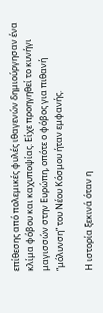επίθεσης από πολεμικές φυλές ιθαγενών δημιούργησαν ένα κλίμα φόβου και καχυποψίας. Είχε προηγηθεί το κυνήγι μαγισσών στην Ευρώπη, οπότε ο φόβος για πιθανή “μόλυνση” του Νέου Κόσμου ήταν εμφανής.

Η ιστορία ξεκινά όταν η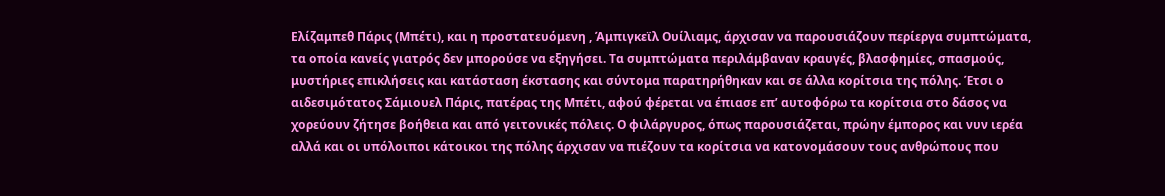Ελίζαμπεθ Πάρις (Μπέτι), και η προστατευόμενη , Άμπιγκεϊλ Ουίλιαμς, άρχισαν να παρουσιάζουν περίεργα συμπτώματα, τα οποία κανείς γιατρός δεν μπορούσε να εξηγήσει. Τα συμπτώματα περιλάμβαναν κραυγές, βλασφημίες, σπασμούς, μυστήριες επικλήσεις και κατάσταση έκστασης και σύντομα παρατηρήθηκαν και σε άλλα κορίτσια της πόλης. Έτσι ο αιδεσιμότατος Σάμιουελ Πάρις, πατέρας της Μπέτι, αφού φέρεται να έπιασε επ’ αυτοφόρω τα κορίτσια στο δάσος να χορεύουν ζήτησε βοήθεια και από γειτονικές πόλεις. Ο φιλάργυρος, όπως παρουσιάζεται, πρώην έμπορος και νυν ιερέα αλλά και οι υπόλοιποι κάτοικοι της πόλης άρχισαν να πιέζουν τα κορίτσια να κατονομάσουν τους ανθρώπους που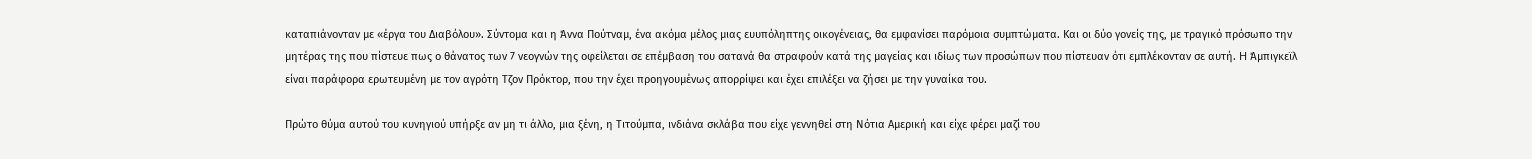καταπιάνονταν με «έργα του Διαβόλου». Σύντομα και η Άννα Πούτναμ, ένα ακόμα μέλος μιας ευυπόληπτης οικογένειας, θα εμφανίσει παρόμοια συμπτώματα. Και οι δύο γονείς της, με τραγικό πρόσωπο την μητέρας της που πίστευε πως ο θάνατος των 7 νεογνών της οφείλεται σε επέμβαση του σατανά θα στραφούν κατά της μαγείας και ιδίως των προσώπων που πίστευαν ότι εμπλέκονταν σε αυτή. H Άμπιγκεϊλ είναι παράφορα ερωτευμένη με τον αγρότη Τζον Πρόκτορ, που την έχει προηγουμένως απορρίψει και έχει επιλέξει να ζήσει με την γυναίκα του.

Πρώτο θύμα αυτού του κυνηγιού υπήρξε αν μη τι άλλο, μια ξένη, η Τιτούμπα, ινδιάνα σκλάβα που είχε γεννηθεί στη Νότια Αμερική και είχε φέρει μαζί του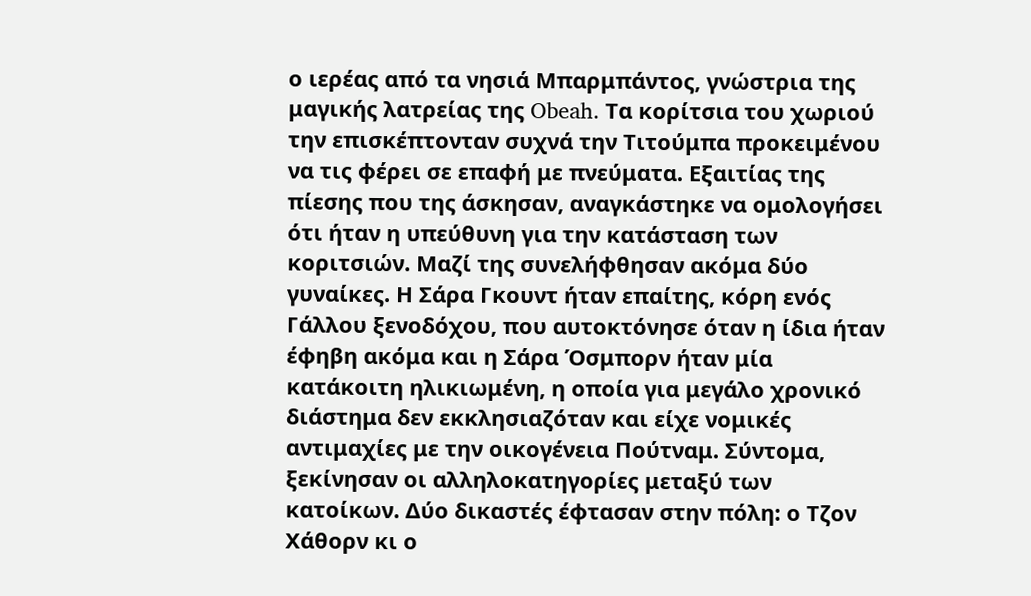ο ιερέας από τα νησιά Μπαρμπάντος, γνώστρια της μαγικής λατρείας της Obeah. Τα κορίτσια του χωριού την επισκέπτονταν συχνά την Τιτούμπα προκειμένου να τις φέρει σε επαφή με πνεύματα. Εξαιτίας της πίεσης που της άσκησαν, αναγκάστηκε να ομολογήσει ότι ήταν η υπεύθυνη για την κατάσταση των κοριτσιών. Μαζί της συνελήφθησαν ακόμα δύο γυναίκες. Η Σάρα Γκουντ ήταν επαίτης, κόρη ενός Γάλλου ξενοδόχου, που αυτοκτόνησε όταν η ίδια ήταν έφηβη ακόμα και η Σάρα Όσμπορν ήταν μία κατάκοιτη ηλικιωμένη, η οποία για μεγάλο χρονικό διάστημα δεν εκκλησιαζόταν και είχε νομικές αντιμαχίες με την οικογένεια Πούτναμ. Σύντομα, ξεκίνησαν οι αλληλοκατηγορίες μεταξύ των κατοίκων. Δύο δικαστές έφτασαν στην πόλη: ο Τζον Χάθορν κι ο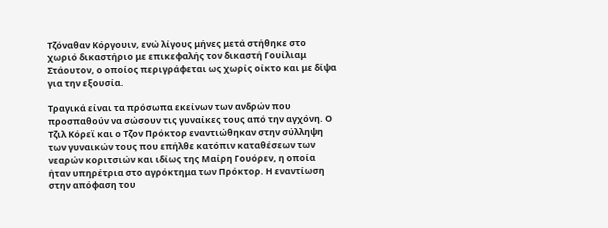Τζόναθαν Κόργουιν, ενώ λίγους μήνες μετά στήθηκε στο χωριό δικαστήριο με επικεφαλής τον δικαστή Γουίλιαμ Στάουτον, ο οποίος περιγράφεται ως χωρίς οίκτο και με δίψα για την εξουσία.

Τραγικά είναι τα πρόσωπα εκείνων των ανδρών που προσπαθούν να σώσουν τις γυναίκες τους από την αγχόνη. Ο Τζιλ Κόρεϊ και ο Τζον Πρόκτορ εναντιώθηκαν στην σύλληψη των γυναικών τους που επήλθε κατόπιν καταθέσεων των νεαρών κοριτσιών και ιδίως της Μαίρη Γουόρεν, η οποία ήταν υπηρέτρια στο αγρόκτημα των Πρόκτορ. Η εναντίωση στην απόφαση του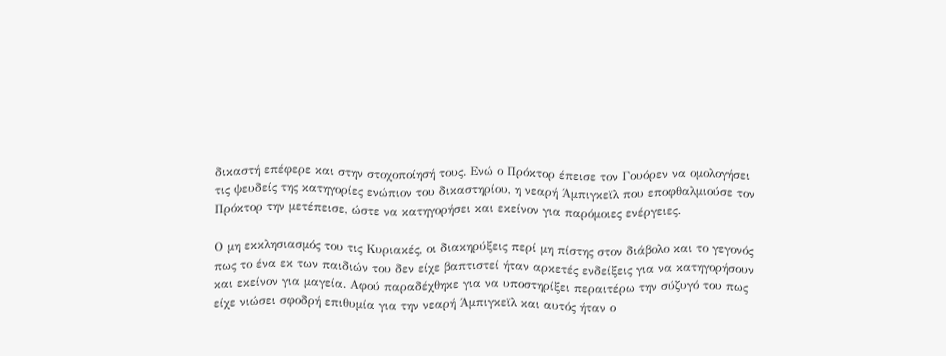δικαστή επέφερε και στην στοχοποίησή τους. Ενώ ο Πρόκτορ έπεισε τον Γουόρεν να ομολογήσει τις ψευδείς της κατηγορίες ενώπιον του δικαστηρίου, η νεαρή Άμπιγκεϊλ που εποφθαλμιούσε τον Πρόκτορ την μετέπεισε, ώστε να κατηγορήσει και εκείνον για παρόμοιες ενέργειες.

Ο μη εκκλησιασμός του τις Κυριακές, οι διακηρύξεις περί μη πίστης στον διάβολο και το γεγονός πως το ένα εκ των παιδιών του δεν είχε βαπτιστεί ήταν αρκετές ενδείξεις για να κατηγορήσουν και εκείνον για μαγεία. Αφού παραδέχθηκε για να υποστηρίξει περαιτέρω την σύζυγό του πως είχε νιώσει σφοδρή επιθυμία για την νεαρή Άμπιγκεϊλ και αυτός ήταν ο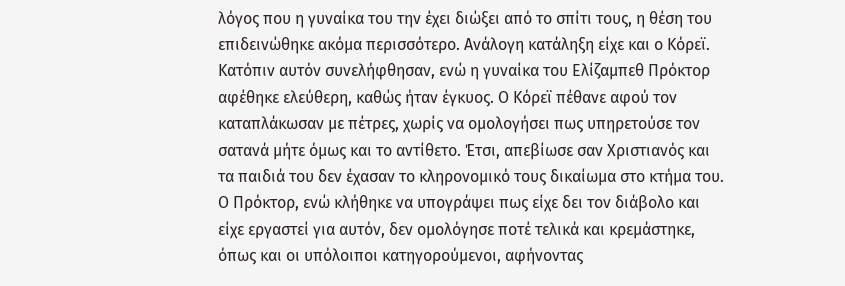λόγος που η γυναίκα του την έχει διώξει από το σπίτι τους, η θέση του επιδεινώθηκε ακόμα περισσότερο. Ανάλογη κατάληξη είχε και ο Κόρεϊ. Κατόπιν αυτόν συνελήφθησαν, ενώ η γυναίκα του Ελίζαμπεθ Πρόκτορ αφέθηκε ελεύθερη, καθώς ήταν έγκυος. Ο Κόρεϊ πέθανε αφού τον καταπλάκωσαν με πέτρες, χωρίς να ομολογήσει πως υπηρετούσε τον σατανά μήτε όμως και το αντίθετο. Έτσι, απεβίωσε σαν Χριστιανός και τα παιδιά του δεν έχασαν το κληρονομικό τους δικαίωμα στο κτήμα του. Ο Πρόκτορ, ενώ κλήθηκε να υπογράψει πως είχε δει τον διάβολο και είχε εργαστεί για αυτόν, δεν ομολόγησε ποτέ τελικά και κρεμάστηκε, όπως και οι υπόλοιποι κατηγορούμενοι, αφήνοντας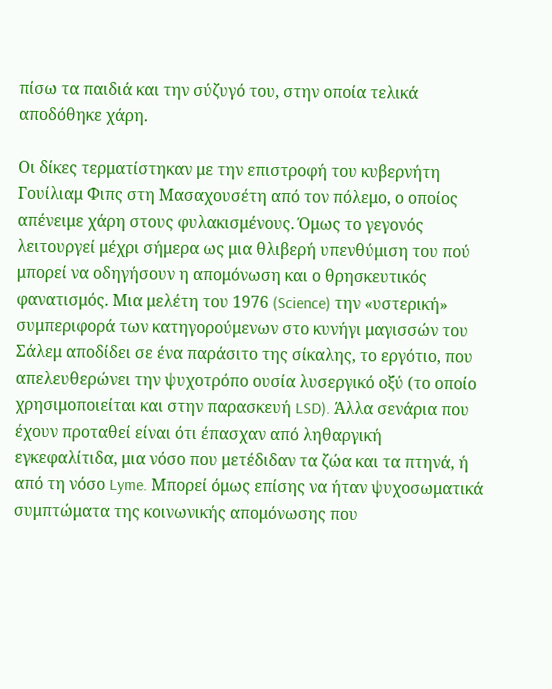πίσω τα παιδιά και την σύζυγό του, στην οποία τελικά αποδόθηκε χάρη.

Οι δίκες τερματίστηκαν με την επιστροφή του κυβερνήτη Γουίλιαμ Φιπς στη Μασαχουσέτη από τον πόλεμο, ο οποίος απένειμε χάρη στους φυλακισμένους. Όμως το γεγονός λειτουργεί μέχρι σήμερα ως μια θλιβερή υπενθύμιση του πού μπορεί να οδηγήσουν η απομόνωση και ο θρησκευτικός φανατισμός. Μια μελέτη του 1976 (Science) την «υστερική» συμπεριφορά των κατηγορούμενων στο κυνήγι μαγισσών του Σάλεμ αποδίδει σε ένα παράσιτο της σίκαλης, το εργότιο, που απελευθερώνει την ψυχοτρόπο ουσία λυσεργικό οξύ (το οποίο χρησιμοποιείται και στην παρασκευή LSD). Άλλα σενάρια που έχουν προταθεί είναι ότι έπασχαν από ληθαργική εγκεφαλίτιδα, μια νόσο που μετέδιδαν τα ζώα και τα πτηνά, ή από τη νόσο Lyme. Μπορεί όμως επίσης να ήταν ψυχοσωματικά συμπτώματα της κοινωνικής απομόνωσης που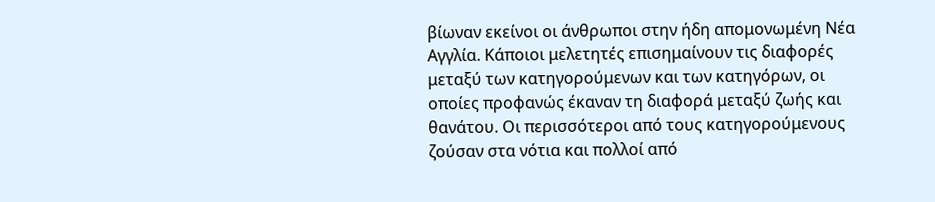βίωναν εκείνοι οι άνθρωποι στην ήδη απομονωμένη Νέα Αγγλία. Κάποιοι μελετητές επισημαίνουν τις διαφορές μεταξύ των κατηγορούμενων και των κατηγόρων, οι οποίες προφανώς έκαναν τη διαφορά μεταξύ ζωής και θανάτου. Οι περισσότεροι από τους κατηγορούμενους ζούσαν στα νότια και πολλοί από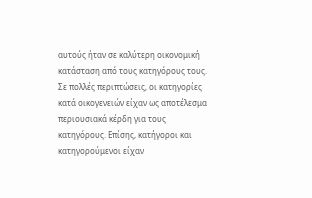αυτούς ήταν σε καλύτερη οικονομική κατάσταση από τους κατηγόρους τους. Σε πολλές περιπτώσεις, οι κατηγορίες κατά οικογενειών είχαν ως αποτέλεσμα περιουσιακά κέρδη για τους κατηγόρους. Επίσης, κατήγοροι και κατηγορούμενοι είχαν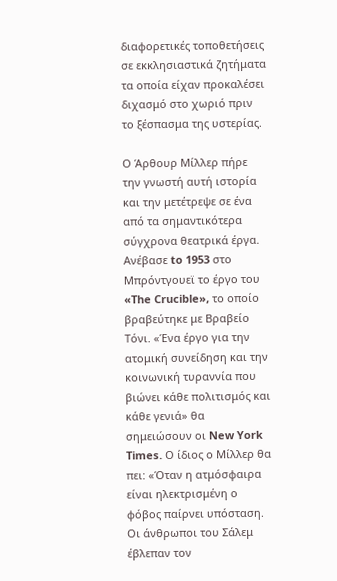διαφορετικές τοποθετήσεις σε εκκλησιαστικά ζητήματα τα οποία είχαν προκαλέσει διχασμό στο χωριό πριν το ξέσπασμα της υστερίας.

Ο Άρθουρ Μίλλερ πήρε την γνωστή αυτή ιστορία και την μετέτρεψε σε ένα από τα σημαντικότερα σύγχρονα θεατρικά έργα. Ανέβασε to 1953 στο Μπρόντγουεϊ το έργο του «The Crucible», το οποίο βραβεύτηκε με Βραβείο Τόνι. «Ένα έργο για την ατομική συνείδηση και την κοινωνική τυραννία που βιώνει κάθε πολιτισμός και κάθε γενιά» θα σημειώσουν οι New York Times. Ο ίδιος ο Μίλλερ θα πει: «Όταν η ατμόσφαιρα είναι ηλεκτρισμένη ο φόβος παίρνει υπόσταση. Οι άνθρωποι του Σάλεμ έβλεπαν τον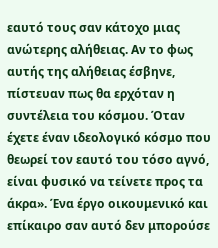εαυτό τους σαν κάτοχο μιας ανώτερης αλήθειας. Αν το φως αυτής της αλήθειας έσβηνε, πίστευαν πως θα ερχόταν η συντέλεια του κόσμου. Όταν έχετε έναν ιδεολογικό κόσμο που θεωρεί τον εαυτό του τόσο αγνό, είναι φυσικό να τείνετε προς τα άκρα». Ένα έργο οικουμενικό και επίκαιρο σαν αυτό δεν μπορούσε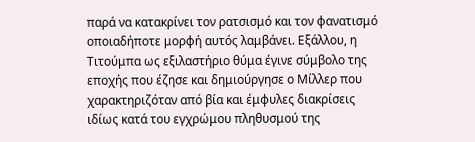παρά να κατακρίνει τον ρατσισμό και τον φανατισμό οποιαδήποτε μορφή αυτός λαμβάνει. Εξάλλου, η Τιτούμπα ως εξιλαστήριο θύμα έγινε σύμβολο της εποχής που έζησε και δημιούργησε ο Μίλλερ που χαρακτηριζόταν από βία και έμφυλες διακρίσεις ιδίως κατά του εγχρώμου πληθυσμού της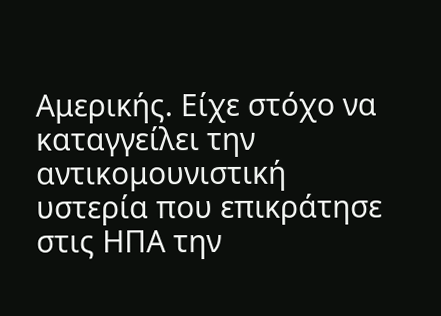Αμερικής. Είχε στόχο να καταγγείλει την αντικομουνιστική υστερία που επικράτησε στις ΗΠΑ την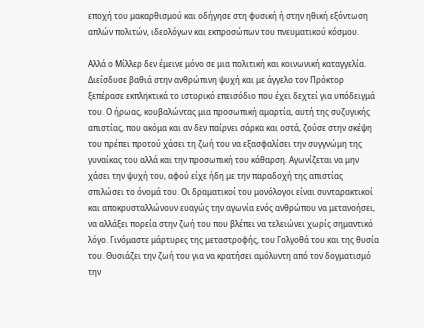εποχή του μακαρθισμού και οδήγησε στη φυσική ή στην ηθική εξόντωση απλών πολιτών, ιδεολόγων και εκπροσώπων του πνευματικού κόσμου.

Αλλά ο Μίλλερ δεν έμεινε μόνο σε μια πολιτική και κοινωνική καταγγελία. Διείσδυσε βαθιά στην ανθρώπινη ψυχή και με άγγελο τον Πρόκτορ ξεπέρασε εκπληκτικά το ιστορικό επεισόδιο που έχει δεχτεί για υπόδειγμά του. Ο ήρωας, κουβαλώντας μια προσωπική αμαρτία, αυτή της συζυγικής απιστίας, που ακόμα και αν δεν παίρνει σάρκα και οστά, ζούσε στην σκέψη του πρέπει προτού χάσει τη ζωή του να εξασφαλίσει την συγγνώμη της γυναίκας του αλλά και την προσωπική του κάθαρση. Αγωνίζεται να μην χάσει την ψυχή του, αφού είχε ήδη με την παραδοχή της απιστίας σπιλώσει το όνομά του. Οι δραματικοί του μονόλογοι είναι συνταρακτικοί και αποκρυσταλλώνουν ευαγώς την αγωνία ενός ανθρώπου να μετανοήσει, να αλλάξει πορεία στην ζωή του που βλέπει να τελειώνει χωρίς σημαντικό λόγο. Γινόμαστε μάρτυρες της μεταστροφής, του Γολγοθά του και της θυσία του. Θυσιάζει την ζωή του για να κρατήσει αμόλυντη από τον δογματισμό την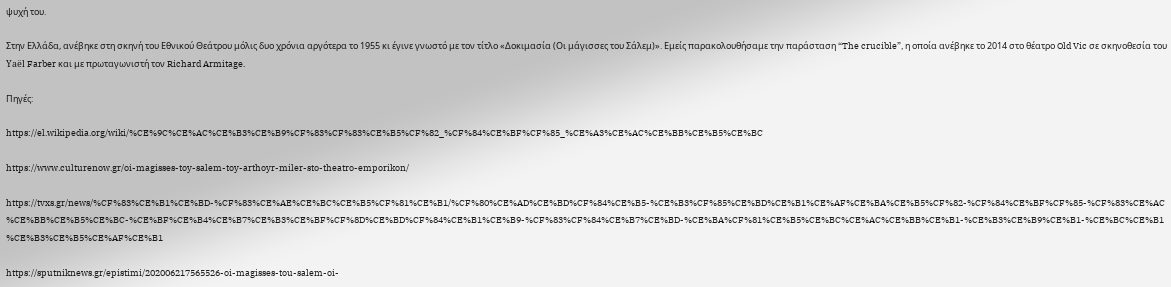ψυχή του.

Στην Ελλάδα, ανέβηκε στη σκηνή του Εθνικού Θεάτρου μόλις δυο χρόνια αργότερα το 1955 κι έγινε γνωστό με τον τίτλο «Δοκιμασία (Οι μάγισσες του Σάλεμ)». Εμείς παρακολουθήσαμε την παράσταση “The crucible”, η οποία ανέβηκε το 2014 στο θέατρο Old Vic σε σκηνοθεσία του Yaël Farber και με πρωταγωνιστή τον Richard Armitage.

Πηγές:

https://el.wikipedia.org/wiki/%CE%9C%CE%AC%CE%B3%CE%B9%CF%83%CF%83%CE%B5%CF%82_%CF%84%CE%BF%CF%85_%CE%A3%CE%AC%CE%BB%CE%B5%CE%BC

https://www.culturenow.gr/oi-magisses-toy-salem-toy-arthoyr-miler-sto-theatro-emporikon/

https://tvxs.gr/news/%CF%83%CE%B1%CE%BD-%CF%83%CE%AE%CE%BC%CE%B5%CF%81%CE%B1/%CF%80%CE%AD%CE%BD%CF%84%CE%B5-%CE%B3%CF%85%CE%BD%CE%B1%CE%AF%CE%BA%CE%B5%CF%82-%CF%84%CE%BF%CF%85-%CF%83%CE%AC%CE%BB%CE%B5%CE%BC-%CE%BF%CE%B4%CE%B7%CE%B3%CE%BF%CF%8D%CE%BD%CF%84%CE%B1%CE%B9-%CF%83%CF%84%CE%B7%CE%BD-%CE%BA%CF%81%CE%B5%CE%BC%CE%AC%CE%BB%CE%B1-%CE%B3%CE%B9%CE%B1-%CE%BC%CE%B1%CE%B3%CE%B5%CE%AF%CE%B1

https://sputniknews.gr/epistimi/202006217565526-oi-magisses-tou-salem-oi-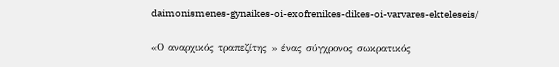daimonismenes-gynaikes-oi-exofrenikes-dikes-oi-varvares-ekteleseis/

«Ο αναρχικός τραπεζίτης » ένας σύγχρονος σωκρατικός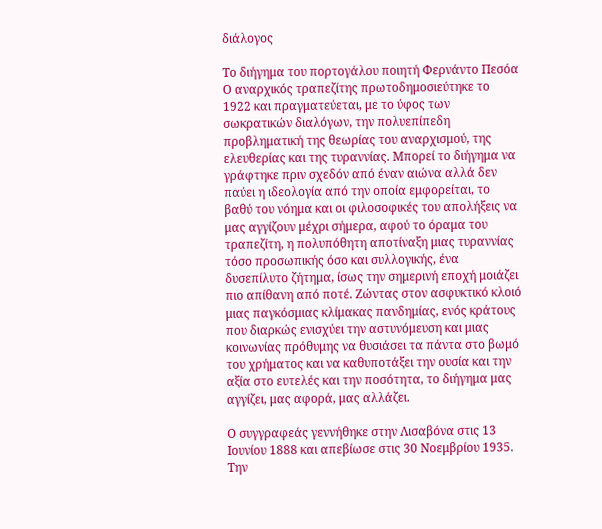διάλογος

Το διήγημα του πορτογάλου ποιητή Φερνάντο Πεσόα Ο αναρχικός τραπεζίτης πρωτοδημοσιεύτηκε το 1922 και πραγματεύεται, με το ύφος των σωκρατικών διαλόγων, την πολυεπίπεδη προβληματική της θεωρίας του αναρχισμού, της ελευθερίας και της τυραννίας. Μπορεί το διήγημα να γράφτηκε πριν σχεδόν από έναν αιώνα αλλά δεν παύει η ιδεολογία από την οποία εμφορείται, το βαθύ του νόημα και οι φιλοσοφικές του απολήξεις να μας αγγίζουν μέχρι σήμερα, αφού το όραμα του τραπεζίτη, η πολυπόθητη αποτίναξη μιας τυραννίας τόσο προσωπικής όσο και συλλογικής, ένα δυσεπίλυτο ζήτημα, ίσως την σημερινή εποχή μοιάζει πιο απίθανη από ποτέ. Ζώντας στον ασφυκτικό κλοιό μιας παγκόσμιας κλίμακας πανδημίας, ενός κράτους που διαρκώς ενισχύει την αστυνόμευση και μιας κοινωνίας πρόθυμης να θυσιάσει τα πάντα στο βωμό του χρήματος και να καθυποτάξει την ουσία και την αξία στο ευτελές και την ποσότητα, το διήγημα μας αγγίζει, μας αφορά, μας αλλάζει.

Ο συγγραφεάς γεννήθηκε στην Λισαβόνα στις 13 Ιουνίου 1888 και απεβίωσε στις 30 Νοεμβρίου 1935. Την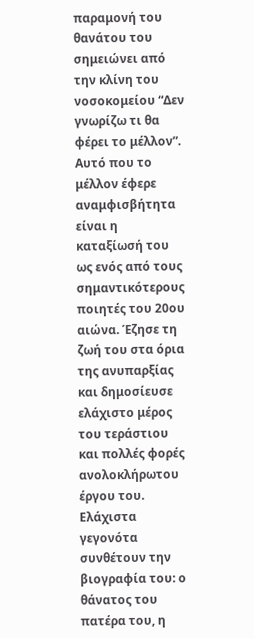παραμονή του θανάτου του σημειώνει από την κλίνη του νοσοκομείου “Δεν γνωρίζω τι θα φέρει το μέλλον”. Αυτό που το μέλλον έφερε αναμφισβήτητα είναι η καταξίωσή του ως ενός από τους σημαντικότερους ποιητές του 20ου αιώνα. Έζησε τη ζωή του στα όρια της ανυπαρξίας και δημοσίευσε ελάχιστο μέρος του τεράστιου και πολλές φορές ανολοκλήρωτου έργου του. Ελάχιστα γεγονότα συνθέτουν την βιογραφία του: ο θάνατος του πατέρα του, η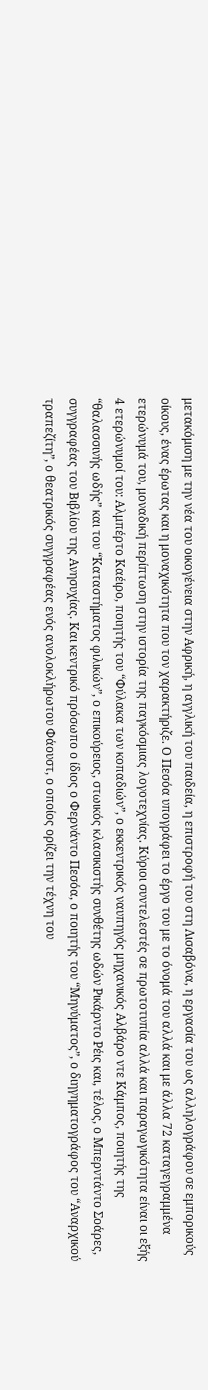μετακόμιση με την νέα του οικογένεια στην Αφρική, η αγγλική του παιδεία, η επιστροφή του στη Λισαβόνα, η εργασία του ως αλληλογράφου σε εμπορικούς οίκους, ένας έρωτας και η μοναχικότητα που τον χαρακτήριζε. Ο Πεσόα υπογράφει το έργο του με το όνομά του αλλά και με άλλα 72 καταγεγραμμένα ετερώνυμά του, μοναδική περίπτωση στην ιστορία της παγκόσμιας λογοτεχνίας. Κύριοι συντελεστές σε πρωτοτυπία αλλά και παραγωγικότητα είναι οι εξής 4 ετερώνυμοί του: Αλμπέρτο Καέιρο, ποιητής του “Φύλακα των κοπαδιών”, ο εκκεντρικός ναυπηγός μηχανικός Αλβάρο ντε Κάμπος, ποιητής της “θαλασσινής ωδής” και του “Καταστήματος φιλικών”, ο επικούρειος, στωικός κλασικιστής συνθέτης ωδών Ρικάρντο Ρέις και, τέλος, ο Μπερντάντο Σοάρες, συγγραφέας του Βιβλίου της Ανησυχίας. Και κεντρικό πρόσωπο ο ίδιος ο Φερνάντο Πεσόα, ο ποιητής του “Μηνύματος”, ο διηγηματογράφος του “Αναρχικού τραπεζίτη”, ο θεατρικός συγγραφέας ενός ανολοκλήρωτου Φάουστ, ο οποίος ορίζει την τέχνη του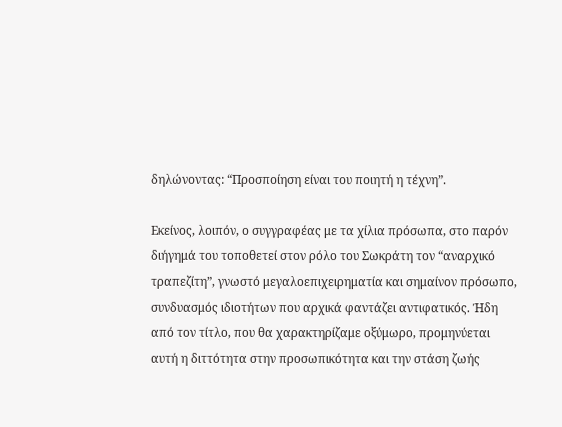δηλώνοντας: “Προσποίηση είναι του ποιητή η τέχνη”.

Εκείνος, λοιπόν, ο συγγραφέας με τα χίλια πρόσωπα, στο παρόν διήγημά του τοποθετεί στον ρόλο του Σωκράτη τον “αναρχικό τραπεζίτη”, γνωστό μεγαλοεπιχειρηματία και σημαίνον πρόσωπο, συνδυασμός ιδιοτήτων που αρχικά φαντάζει αντιφατικός. Ήδη από τον τίτλο, που θα χαρακτηρίζαμε οξύμωρο, προμηνύεται αυτή η διττότητα στην προσωπικότητα και την στάση ζωής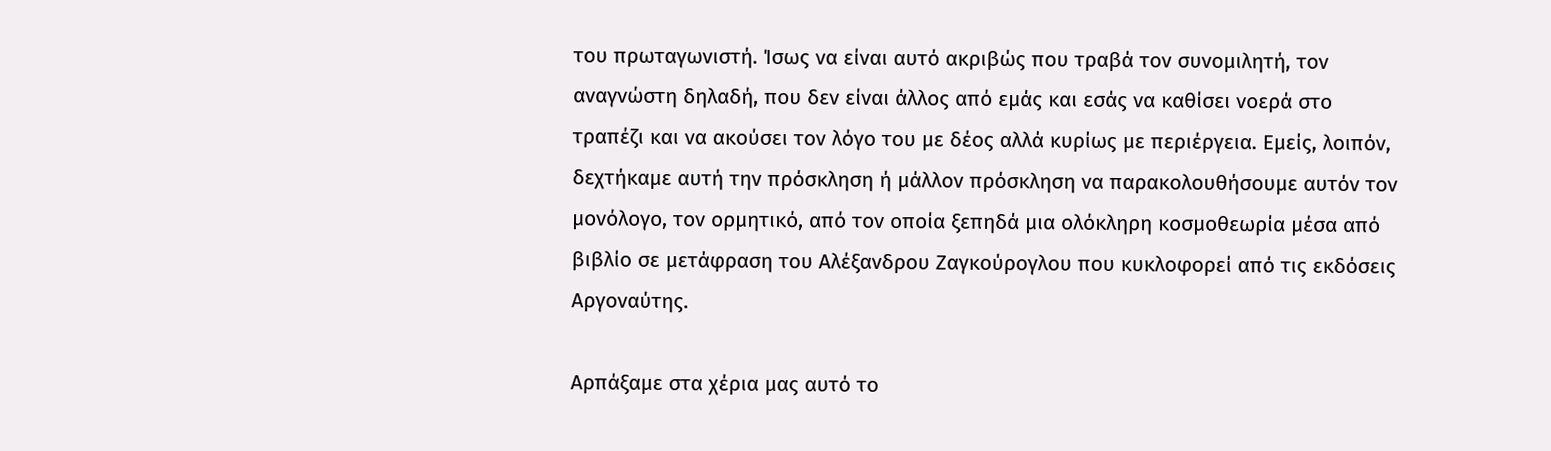του πρωταγωνιστή. Ίσως να είναι αυτό ακριβώς που τραβά τον συνομιλητή, τον αναγνώστη δηλαδή, που δεν είναι άλλος από εμάς και εσάς να καθίσει νοερά στο τραπέζι και να ακούσει τον λόγο του με δέος αλλά κυρίως με περιέργεια. Εμείς, λοιπόν, δεχτήκαμε αυτή την πρόσκληση ή μάλλον πρόσκληση να παρακολουθήσουμε αυτόν τον μονόλογο, τον ορμητικό, από τον οποία ξεπηδά μια ολόκληρη κοσμοθεωρία μέσα από βιβλίο σε μετάφραση του Αλέξανδρου Ζαγκούρογλου που κυκλοφορεί από τις εκδόσεις Αργοναύτης.

Αρπάξαμε στα χέρια μας αυτό το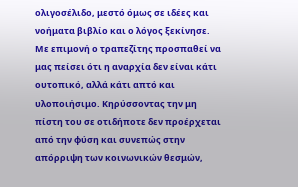ολιγοσέλιδο, μεστό όμως σε ιδέες και νοήματα βιβλίο και ο λόγος ξεκίνησε. Με επιμονή ο τραπεζίτης προσπαθεί να μας πείσει ότι η αναρχία δεν είναι κάτι ουτοπικό, αλλά κάτι απτό και υλοποιήσιμο. Κηρύσσοντας την μη πίστη του σε οτιδήποτε δεν προέρχεται από την φύση και συνεπώς στην απόρριψη των κοινωνικών θεσμών,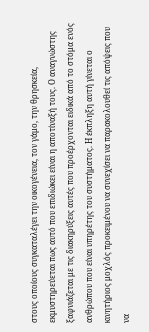στους οποίους συγκαταλέγει την οικογένεια, τον γάμο, την θρησκεία, εκμυστηρεύεται πως αυτό που επιδιώκει είναι η αποτίναξή τους. Ο αναγνώστης ξαφνιάζεται με τις διακηρύξεις αυτές που προέρχονται ειδικά από το στόμα ενός ανθρώπου που είναι υπηρέτης του συστήματος. Η έκπληξη αυτή γίνεται ο κινητήριος μοχλός προκειμένου να συνεχίσει να παρακολουθεί τις απόψεις που να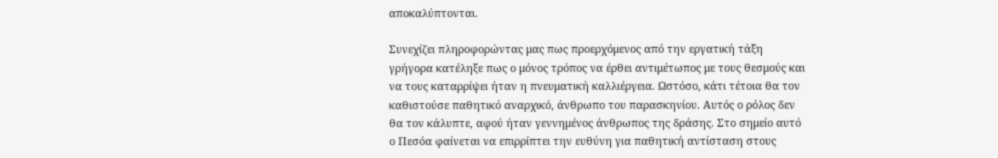αποκαλύπτονται.

Συνεχίζει πληροφορώντας μας πως προερχόμενος από την εργατική τάξη γρήγορα κατέληξε πως ο μόνος τρόπος να έρθει αντιμέτωπος με τους θεσμούς και να τους καταρρίψει ήταν η πνευματική καλλιέργεια. Ωστόσο, κάτι τέτοια θα τον καθιστούσε παθητικό αναρχικό, άνθρωπο του παρασκηνίου. Αυτός ο ρόλος δεν θα τον κάλυπτε, αφού ήταν γεννημένος άνθρωπος της δράσης. Στο σημείο αυτό ο Πεσόα φαίνεται να επιρρίπτει την ευθύνη για παθητική αντίσταση στους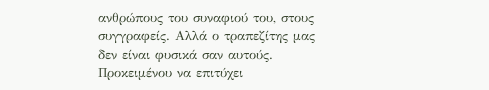ανθρώπους του συναφιού του, στους συγγραφείς. Αλλά ο τραπεζίτης μας δεν είναι φυσικά σαν αυτούς. Προκειμένου να επιτύχει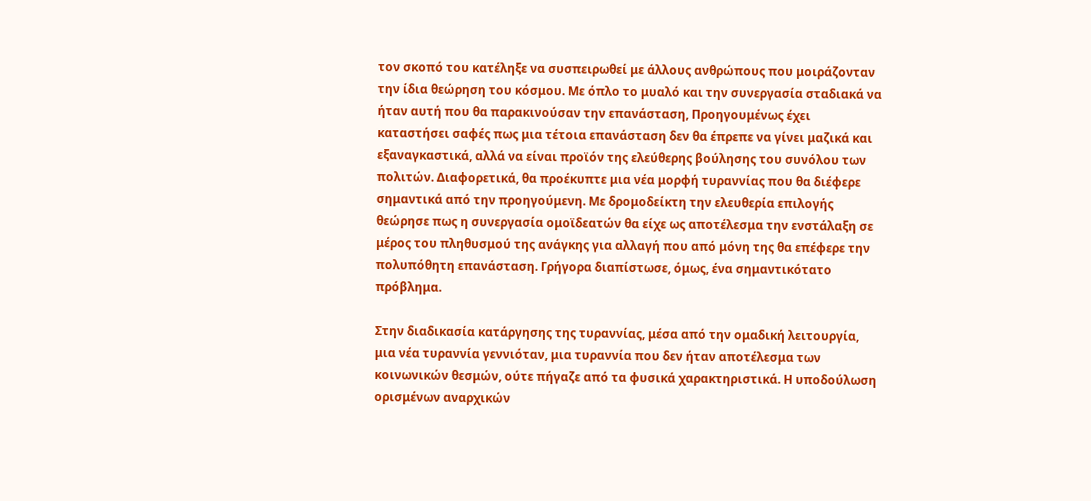τον σκοπό του κατέληξε να συσπειρωθεί με άλλους ανθρώπους που μοιράζονταν την ίδια θεώρηση του κόσμου. Με όπλο το μυαλό και την συνεργασία σταδιακά να ήταν αυτή που θα παρακινούσαν την επανάσταση, Προηγουμένως έχει καταστήσει σαφές πως μια τέτοια επανάσταση δεν θα έπρεπε να γίνει μαζικά και εξαναγκαστικά, αλλά να είναι προϊόν της ελεύθερης βούλησης του συνόλου των πολιτών. Διαφορετικά, θα προέκυπτε μια νέα μορφή τυραννίας που θα διέφερε σημαντικά από την προηγούμενη. Με δρομοδείκτη την ελευθερία επιλογής θεώρησε πως η συνεργασία ομοϊδεατών θα είχε ως αποτέλεσμα την ενστάλαξη σε μέρος του πληθυσμού της ανάγκης για αλλαγή που από μόνη της θα επέφερε την πολυπόθητη επανάσταση. Γρήγορα διαπίστωσε, όμως, ένα σημαντικότατο πρόβλημα.

Στην διαδικασία κατάργησης της τυραννίας, μέσα από την ομαδική λειτουργία, μια νέα τυραννία γεννιόταν, μια τυραννία που δεν ήταν αποτέλεσμα των κοινωνικών θεσμών, ούτε πήγαζε από τα φυσικά χαρακτηριστικά. Η υποδούλωση ορισμένων αναρχικών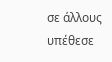σε άλλους υπέθεσε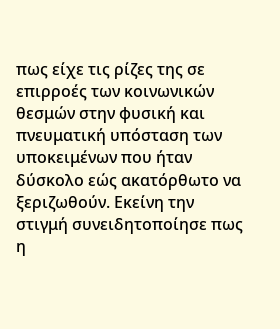πως είχε τις ρίζες της σε επιρροές των κοινωνικών θεσμών στην φυσική και πνευματική υπόσταση των υποκειμένων που ήταν δύσκολο εώς ακατόρθωτο να ξεριζωθούν. Εκείνη την στιγμή συνειδητοποίησε πως η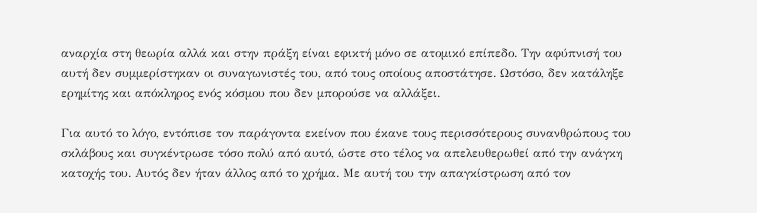αναρχία στη θεωρία αλλά και στην πράξη είναι εφικτή μόνο σε ατομικό επίπεδο. Την αφύπνισή του αυτή δεν συμμερίστηκαν οι συναγωνιστές του, από τους οποίους αποστάτησε. Ωστόσο, δεν κατάληξε ερημίτης και απόκληρος ενός κόσμου που δεν μπορούσε να αλλάξει.

Για αυτό το λόγο, εντόπισε τον παράγοντα εκείνον που έκανε τους περισσότερους συνανθρώπους του σκλάβους και συγκέντρωσε τόσο πολύ από αυτό, ώστε στο τέλος να απελευθερωθεί από την ανάγκη κατοχής του. Αυτός δεν ήταν άλλος από το χρήμα. Με αυτή του την απαγκίστρωση από τον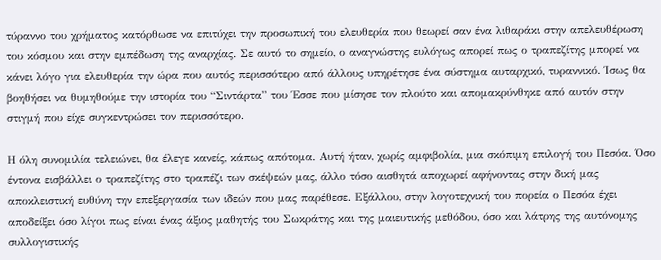τύραννο του χρήματος κατόρθωσε να επιτύχει την προσωπική του ελευθερία που θεωρεί σαν ένα λιθαράκι στην απελευθέρωση του κόσμου και στην εμπέδωση της αναρχίας. Σε αυτό το σημείο, ο αναγνώστης ευλόγως απορεί πως ο τραπεζίτης μπορεί να κάνει λόγο για ελευθερία την ώρα που αυτός περισσότερο από άλλους υπηρέτησε ένα σύστημα αυταρχικό, τυραννικό. Ίσως θα βοηθήσει να θυμηθούμε την ιστορία του “Σιντάρτα” του Έσσε που μίσησε τον πλούτο και απομακρύνθηκε από αυτόν στην στιγμή που είχε συγκεντρώσει τον περισσότερο.

Η όλη συνομιλία τελειώνει, θα έλεγε κανείς, κάπως απότομα. Αυτή ήταν, χωρίς αμφιβολία, μια σκόπιμη επιλογή του Πεσόα. Όσο έντονα εισβάλλει ο τραπεζίτης στο τραπέζι των σκέψεών μας, άλλο τόσο αισθητά αποχωρεί αφήνοντας στην δική μας αποκλειστική ευθύνη την επεξεργασία των ιδεών που μας παρέθεσε. Εξάλλου, στην λογοτεχνική του πορεία ο Πεσόα έχει αποδείξει όσο λίγοι πως είναι ένας άξιος μαθητής του Σωκράτης και της μαιευτικής μεθόδου, όσο και λάτρης της αυτόνομης συλλογιστικής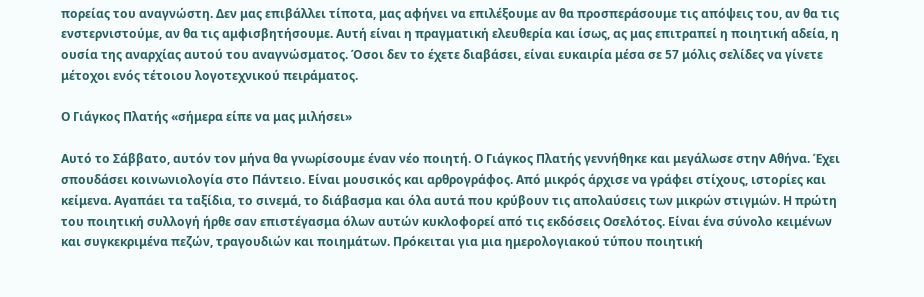πορείας του αναγνώστη. Δεν μας επιβάλλει τίποτα, μας αφήνει να επιλέξουμε αν θα προσπεράσουμε τις απόψεις του, αν θα τις ενστερνιστούμε, αν θα τις αμφισβητήσουμε. Αυτή είναι η πραγματική ελευθερία και ίσως, ας μας επιτραπεί η ποιητική αδεία, η ουσία της αναρχίας αυτού του αναγνώσματος. Όσοι δεν το έχετε διαβάσει, είναι ευκαιρία μέσα σε 57 μόλις σελίδες να γίνετε μέτοχοι ενός τέτοιου λογοτεχνικού πειράματος.

Ο Γιάγκος Πλατής «σήμερα είπε να μας μιλήσει»

Αυτό το Σάββατο, αυτόν τον μήνα θα γνωρίσουμε έναν νέο ποιητή. Ο Γιάγκος Πλατής γεννήθηκε και μεγάλωσε στην Αθήνα. Έχει σπουδάσει κοινωνιολογία στο Πάντειο. Είναι μουσικός και αρθρογράφος. Από μικρός άρχισε να γράφει στίχους, ιστορίες και κείμενα. Αγαπάει τα ταξίδια, το σινεμά, το διάβασμα και όλα αυτά που κρύβουν τις απολαύσεις των μικρών στιγμών. Η πρώτη του ποιητική συλλογή ήρθε σαν επιστέγασμα όλων αυτών κυκλοφορεί από τις εκδόσεις Οσελότος. Είναι ένα σύνολο κειμένων και συγκεκριμένα πεζών, τραγουδιών και ποιημάτων. Πρόκειται για μια ημερολογιακού τύπου ποιητική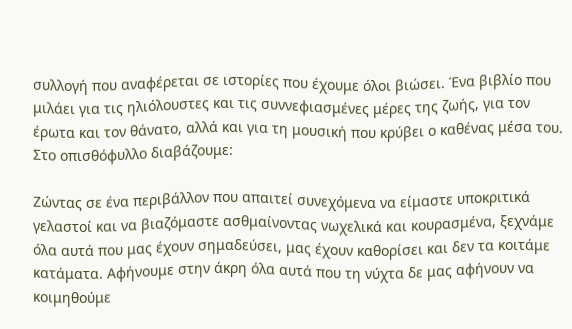συλλογή που αναφέρεται σε ιστορίες που έχουμε όλοι βιώσει. Ένα βιβλίο που μιλάει για τις ηλιόλουστες και τις συννεφιασμένες μέρες της ζωής, για τον έρωτα και τον θάνατο, αλλά και για τη μουσική που κρύβει ο καθένας μέσα του. Στο οπισθόφυλλο διαβάζουμε:

Ζώντας σε ένα περιβάλλον που απαιτεί συνεχόμενα να είμαστε υποκριτικά γελαστοί και να βιαζόμαστε ασθμαίνοντας νωχελικά και κουρασμένα, ξεχνάμε όλα αυτά που μας έχουν σημαδεύσει, μας έχουν καθορίσει και δεν τα κοιτάμε κατάματα. Αφήνουμε στην άκρη όλα αυτά που τη νύχτα δε μας αφήνουν να κοιμηθούμε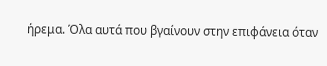ήρεμα. Όλα αυτά που βγαίνουν στην επιφάνεια όταν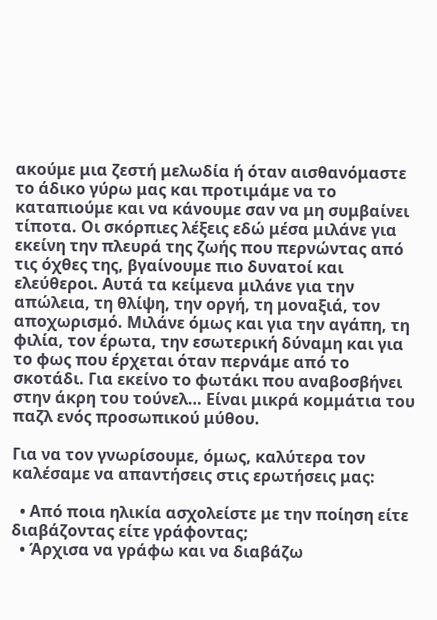ακούμε μια ζεστή μελωδία ή όταν αισθανόμαστε το άδικο γύρω μας και προτιμάμε να το καταπιούμε και να κάνουμε σαν να μη συμβαίνει τίποτα. Οι σκόρπιες λέξεις εδώ μέσα μιλάνε για εκείνη την πλευρά της ζωής που περνώντας από τις όχθες της, βγαίνουμε πιο δυνατοί και ελεύθεροι. Αυτά τα κείμενα μιλάνε για την απώλεια, τη θλίψη, την οργή, τη μοναξιά, τον αποχωρισμό. Μιλάνε όμως και για την αγάπη, τη φιλία, τον έρωτα, την εσωτερική δύναμη και για το φως που έρχεται όταν περνάμε από το σκοτάδι. Για εκείνο το φωτάκι που αναβοσβήνει στην άκρη του τούνελ… Είναι μικρά κομμάτια του παζλ ενός προσωπικού μύθου.

Για να τον γνωρίσουμε, όμως, καλύτερα τον καλέσαμε να απαντήσεις στις ερωτήσεις μας:

  • Από ποια ηλικία ασχολείστε με την ποίηση είτε διαβάζοντας είτε γράφοντας;
  • Άρχισα να γράφω και να διαβάζω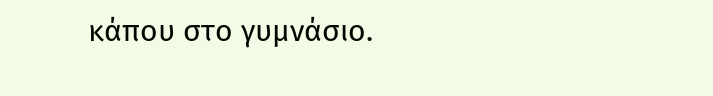κάπου στο γυμνάσιο.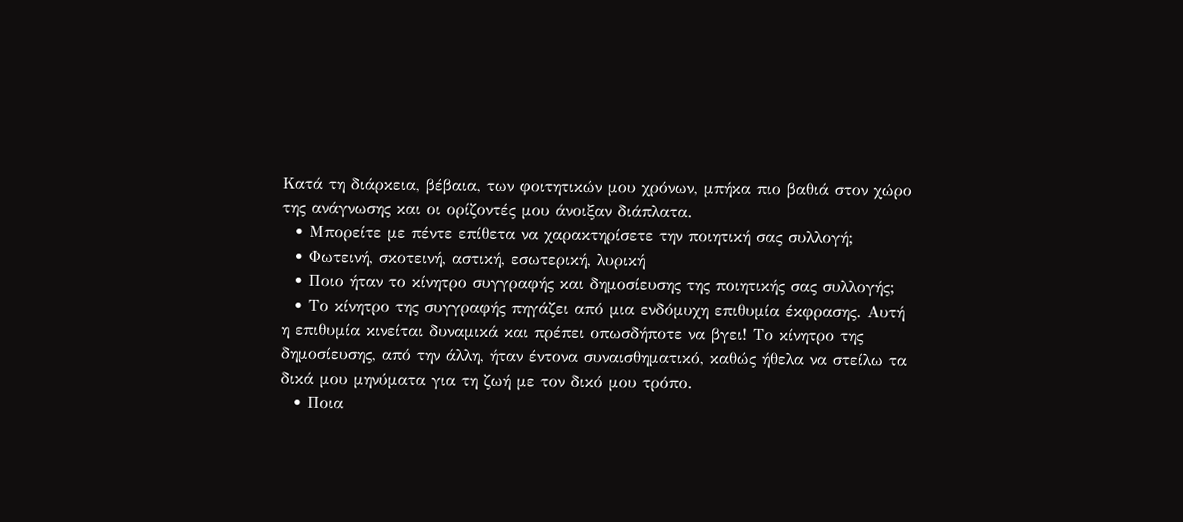Κατά τη διάρκεια, βέβαια, των φοιτητικών μου χρόνων, μπήκα πιο βαθιά στον χώρο της ανάγνωσης και οι ορίζοντές μου άνοιξαν διάπλατα.
  • Μπορείτε με πέντε επίθετα να χαρακτηρίσετε την ποιητική σας συλλογή;
  • Φωτεινή, σκοτεινή, αστική, εσωτερική, λυρική
  • Ποιο ήταν το κίνητρο συγγραφής και δημοσίευσης της ποιητικής σας συλλογής;
  • Το κίνητρο της συγγραφής πηγάζει από μια ενδόμυχη επιθυμία έκφρασης. Αυτή η επιθυμία κινείται δυναμικά και πρέπει οπωσδήποτε να βγει! Το κίνητρο της δημοσίευσης, από την άλλη, ήταν έντονα συναισθηματικό, καθώς ήθελα να στείλω τα δικά μου μηνύματα για τη ζωή με τον δικό μου τρόπο.
  • Ποια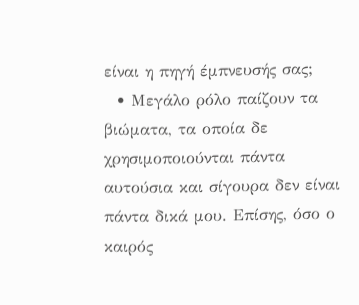είναι η πηγή έμπνευσής σας;
  • Μεγάλο ρόλο παίζουν τα βιώματα, τα οποία δε χρησιμοποιούνται πάντα αυτούσια και σίγουρα δεν είναι πάντα δικά μου. Επίσης, όσο ο καιρός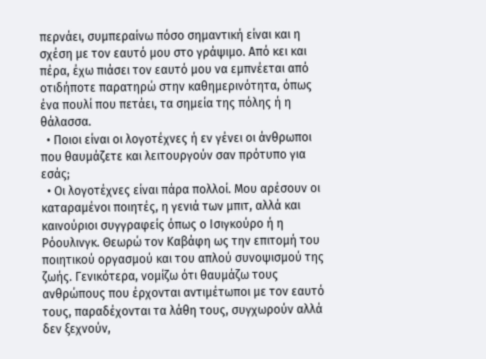περνάει, συμπεραίνω πόσο σημαντική είναι και η σχέση με τον εαυτό μου στο γράψιμο. Από κει και πέρα, έχω πιάσει τον εαυτό μου να εμπνέεται από οτιδήποτε παρατηρώ στην καθημερινότητα, όπως ένα πουλί που πετάει, τα σημεία της πόλης ή η θάλασσα.
  • Ποιοι είναι οι λογοτέχνες ή εν γένει οι άνθρωποι που θαυμάζετε και λειτουργούν σαν πρότυπο για εσάς;
  • Οι λογοτέχνες είναι πάρα πολλοί. Μου αρέσουν οι καταραμένοι ποιητές, η γενιά των μπιτ, αλλά και καινούριοι συγγραφείς όπως ο Ισιγκούρο ή η Ρόουλινγκ. Θεωρώ τον Καβάφη ως την επιτομή του ποιητικού οργασμού και του απλού συνοψισμού της ζωής. Γενικότερα, νομίζω ότι θαυμάζω τους ανθρώπους που έρχονται αντιμέτωποι με τον εαυτό τους, παραδέχονται τα λάθη τους, συγχωρούν αλλά δεν ξεχνούν,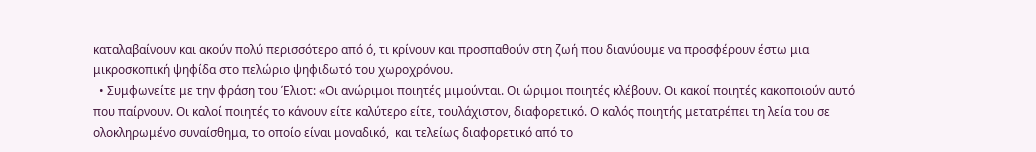καταλαβαίνουν και ακούν πολύ περισσότερο από ό, τι κρίνουν και προσπαθούν στη ζωή που διανύουμε να προσφέρουν έστω μια μικροσκοπική ψηφίδα στο πελώριο ψηφιδωτό του χωροχρόνου.
  • Συμφωνείτε με την φράση του Έλιοτ: «Οι ανώριμοι ποιητές μιμούνται. Οι ώριμοι ποιητές κλέβουν. Οι κακοί ποιητές κακοποιούν αυτό που παίρνουν. Οι καλοί ποιητές το κάνουν είτε καλύτερο είτε, τουλάχιστον, διαφορετικό. Ο καλός ποιητής μετατρέπει τη λεία του σε ολοκληρωμένο συναίσθημα, το οποίο είναι μοναδικό,  και τελείως διαφορετικό από το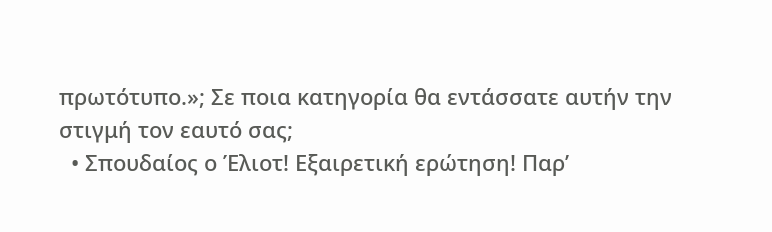πρωτότυπο.»; Σε ποια κατηγορία θα εντάσσατε αυτήν την στιγμή τον εαυτό σας;
  • Σπουδαίος ο Έλιοτ! Εξαιρετική ερώτηση! Παρ’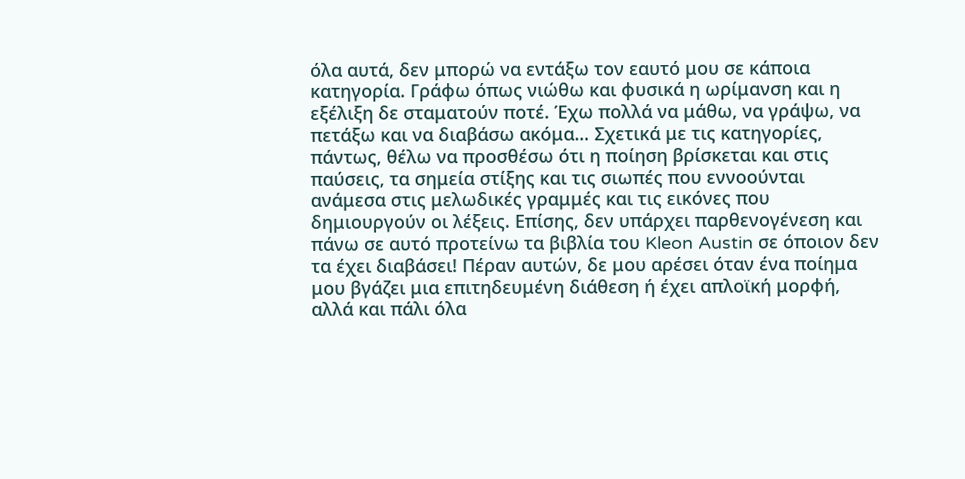όλα αυτά, δεν μπορώ να εντάξω τον εαυτό μου σε κάποια κατηγορία. Γράφω όπως νιώθω και φυσικά η ωρίμανση και η εξέλιξη δε σταματούν ποτέ. Έχω πολλά να μάθω, να γράψω, να πετάξω και να διαβάσω ακόμα… Σχετικά με τις κατηγορίες, πάντως, θέλω να προσθέσω ότι η ποίηση βρίσκεται και στις παύσεις, τα σημεία στίξης και τις σιωπές που εννοούνται ανάμεσα στις μελωδικές γραμμές και τις εικόνες που δημιουργούν οι λέξεις. Επίσης, δεν υπάρχει παρθενογένεση και πάνω σε αυτό προτείνω τα βιβλία του Kleon Austin σε όποιον δεν τα έχει διαβάσει! Πέραν αυτών, δε μου αρέσει όταν ένα ποίημα μου βγάζει μια επιτηδευμένη διάθεση ή έχει απλοϊκή μορφή, αλλά και πάλι όλα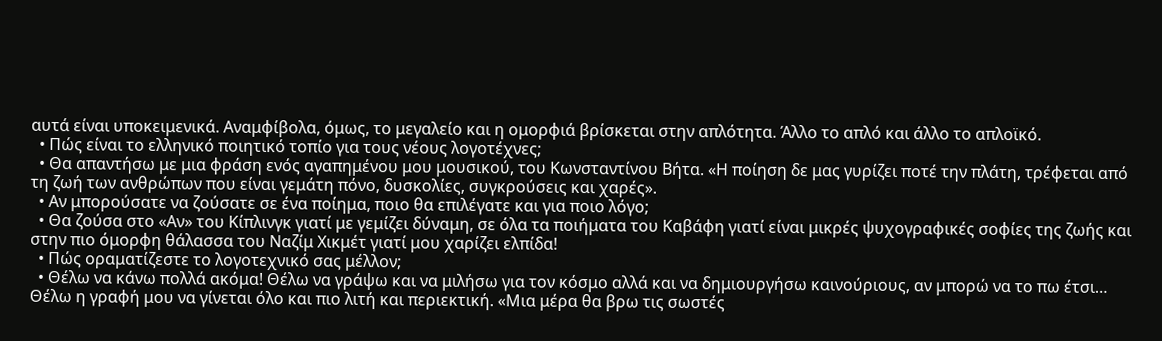αυτά είναι υποκειμενικά. Αναμφίβολα, όμως, το μεγαλείο και η ομορφιά βρίσκεται στην απλότητα. Άλλο το απλό και άλλο το απλοϊκό.
  • Πώς είναι το ελληνικό ποιητικό τοπίο για τους νέους λογοτέχνες;
  • Θα απαντήσω με μια φράση ενός αγαπημένου μου μουσικού, του Κωνσταντίνου Βήτα. «Η ποίηση δε μας γυρίζει ποτέ την πλάτη, τρέφεται από τη ζωή των ανθρώπων που είναι γεμάτη πόνο, δυσκολίες, συγκρούσεις και χαρές».
  • Αν μπορούσατε να ζούσατε σε ένα ποίημα, ποιο θα επιλέγατε και για ποιο λόγο;
  • Θα ζούσα στο «Αν» του Κίπλινγκ γιατί με γεμίζει δύναμη, σε όλα τα ποιήματα του Καβάφη γιατί είναι μικρές ψυχογραφικές σοφίες της ζωής και στην πιο όμορφη θάλασσα του Ναζίμ Xικμέτ γιατί μου χαρίζει ελπίδα!
  • Πώς οραματίζεστε το λογοτεχνικό σας μέλλον;
  • Θέλω να κάνω πολλά ακόμα! Θέλω να γράψω και να μιλήσω για τον κόσμο αλλά και να δημιουργήσω καινούριους, αν μπορώ να το πω έτσι… Θέλω η γραφή μου να γίνεται όλο και πιο λιτή και περιεκτική. «Μια μέρα θα βρω τις σωστές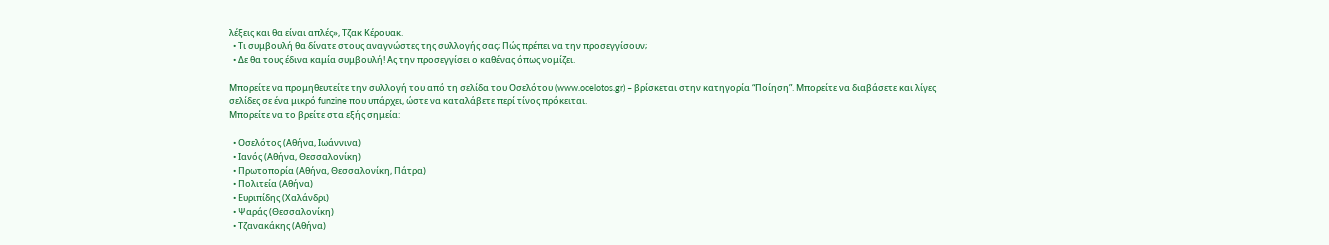λέξεις και θα είναι απλές», Τζακ Κέρουακ.
  • Τι συμβουλή θα δίνατε στους αναγνώστες της συλλογής σας; Πώς πρέπει να την προσεγγίσουν;
  • Δε θα τους έδινα καμία συμβουλή! Ας την προσεγγίσει ο καθένας όπως νομίζει.

Μπορείτε να προμηθευτείτε την συλλογή του από τη σελίδα του Οσελότου (www.ocelotos.gr) – βρίσκεται στην κατηγορία “Ποίηση”. Μπορείτε να διαβάσετε και λίγες σελίδες σε ένα μικρό funzine που υπάρχει, ώστε να καταλάβετε περί τίνος πρόκειται.
Μπορείτε να το βρείτε στα εξής σημεία:

  • Οσελότος (Αθήνα, Ιωάννινα)
  • Ιανός (Αθήνα, Θεσσαλονίκη)
  • Πρωτοπορία (Αθήνα, Θεσσαλονίκη, Πάτρα)
  • Πολιτεία (Αθήνα)
  • Ευριπίδης (Χαλάνδρι)
  • Ψαράς (Θεσσαλονίκη)
  • Τζανακάκης (Αθήνα)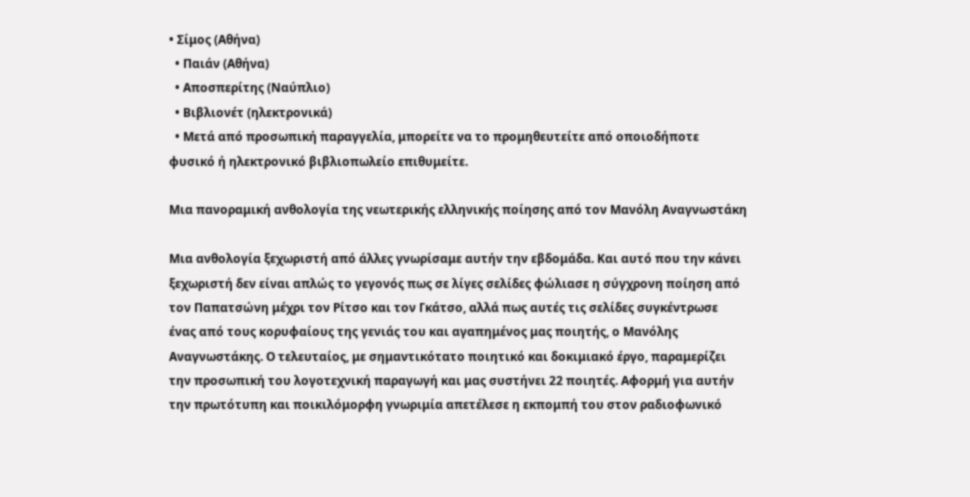• Σίμος (Αθήνα)
  • Παιάν (Αθήνα)
  • Αποσπερίτης (Ναύπλιο)
  • Βιβλιονέτ (ηλεκτρονικά)
  • Μετά από προσωπική παραγγελία, μπορείτε να το προμηθευτείτε από οποιοδήποτε φυσικό ή ηλεκτρονικό βιβλιοπωλείο επιθυμείτε.

Μια πανοραμική ανθολογία της νεωτερικής ελληνικής ποίησης από τον Μανόλη Αναγνωστάκη

Μια ανθολογία ξεχωριστή από άλλες γνωρίσαμε αυτήν την εβδομάδα. Και αυτό που την κάνει ξεχωριστή δεν είναι απλώς το γεγονός πως σε λίγες σελίδες φώλιασε η σύγχρονη ποίηση από τον Παπατσώνη μέχρι τον Ρίτσο και τον Γκάτσο, αλλά πως αυτές τις σελίδες συγκέντρωσε ένας από τους κορυφαίους της γενιάς του και αγαπημένος μας ποιητής, ο Μανόλης Αναγνωστάκης. Ο τελευταίος, με σημαντικότατο ποιητικό και δοκιμιακό έργο, παραμερίζει την προσωπική του λογοτεχνική παραγωγή και μας συστήνει 22 ποιητές. Αφορμή για αυτήν την πρωτότυπη και ποικιλόμορφη γνωριμία απετέλεσε η εκπομπή του στον ραδιοφωνικό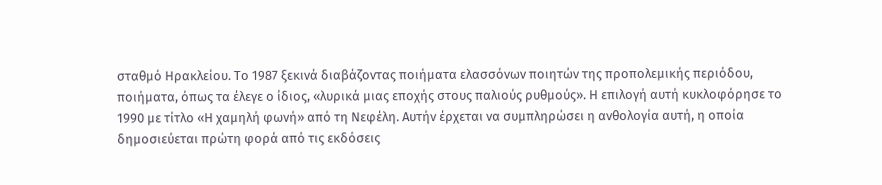σταθμό Ηρακλείου. Το 1987 ξεκινά διαβάζοντας ποιήματα ελασσόνων ποιητών της προπολεμικής περιόδου, ποιήματα, όπως τα έλεγε ο ίδιος, «λυρικά μιας εποχής στους παλιούς ρυθμούς». Η επιλογή αυτή κυκλοφόρησε το 1990 με τίτλο «Η χαμηλή φωνή» από τη Νεφέλη. Αυτήν έρχεται να συμπληρώσει η ανθολογία αυτή, η οποία δημοσιεύεται πρώτη φορά από τις εκδόσεις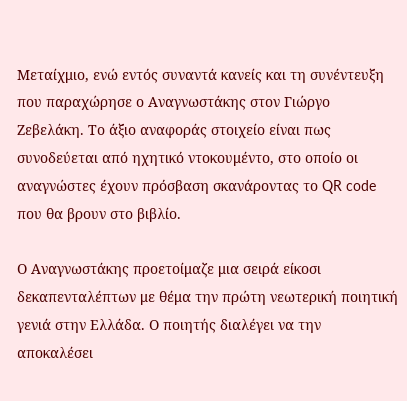Μεταίχμιο, ενώ εντός συναντά κανείς και τη συνέντευξη που παραχώρησε ο Αναγνωστάκης στον Γιώργο Ζεβελάκη. Το άξιο αναφοράς στοιχείο είναι πως συνοδεύεται από ηχητικό ντοκουμέντο, στο οποίο οι αναγνώστες έχουν πρόσβαση σκανάροντας το QR code που θα βρουν στο βιβλίο.

Ο Αναγνωστάκης προετοίμαζε μια σειρά είκοσι δεκαπενταλέπτων με θέμα την πρώτη νεωτερική ποιητική γενιά στην Ελλάδα. Ο ποιητής διαλέγει να την αποκαλέσει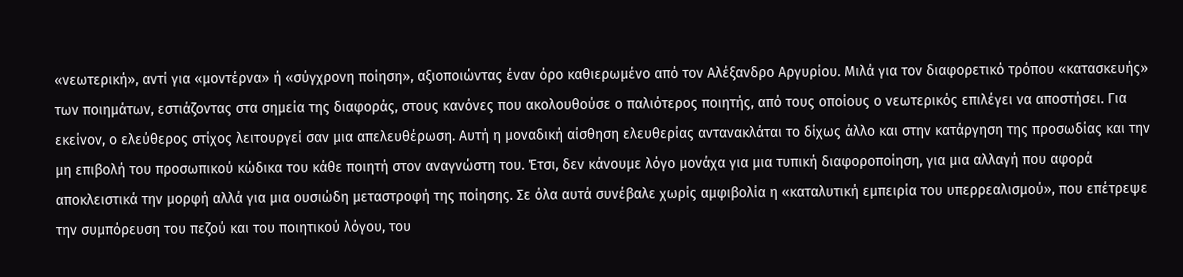«νεωτερική», αντί για «μοντέρνα» ή «σύγχρονη ποίηση», αξιοποιώντας έναν όρο καθιερωμένο από τον Αλέξανδρο Αργυρίου. Μιλά για τον διαφορετικό τρόπου «κατασκευής» των ποιημάτων, εστιάζοντας στα σημεία της διαφοράς, στους κανόνες που ακολουθούσε ο παλιότερος ποιητής, από τους οποίους ο νεωτερικός επιλέγει να αποστήσει. Για εκείνον, ο ελεύθερος στίχος λειτουργεί σαν μια απελευθέρωση. Αυτή η μοναδική αίσθηση ελευθερίας αντανακλάται το δίχως άλλο και στην κατάργηση της προσωδίας και την μη επιβολή του προσωπικού κώδικα του κάθε ποιητή στον αναγνώστη του. Έτσι, δεν κάνουμε λόγο μονάχα για μια τυπική διαφοροποίηση, για μια αλλαγή που αφορά αποκλειστικά την μορφή αλλά για μια ουσιώδη μεταστροφή της ποίησης. Σε όλα αυτά συνέβαλε χωρίς αμφιβολία η «καταλυτική εμπειρία του υπερρεαλισμού», που επέτρεψε την συμπόρευση του πεζού και του ποιητικού λόγου, του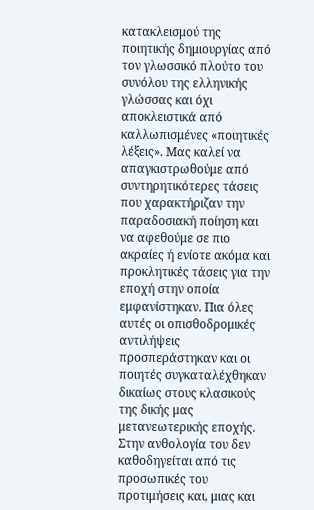κατακλεισμού της ποιητικής δημιουργίας από τον γλωσσικό πλούτο του συνόλου της ελληνικής γλώσσας και όχι αποκλειστικά από καλλωπισμένες «ποιητικές λέξεις». Μας καλεί να απαγκιστρωθούμε από συντηρητικότερες τάσεις που χαρακτήριζαν την παραδοσιακή ποίηση και να αφεθούμε σε πιο ακραίες ή ενίοτε ακόμα και προκλητικές τάσεις για την εποχή στην οποία εμφανίστηκαν. Πια όλες αυτές οι οπισθοδρομικές αντιλήψεις προσπεράστηκαν και οι ποιητές συγκαταλέχθηκαν δικαίως στους κλασικούς της δικής μας μετανεωτερικής εποχής. Στην ανθολογία του δεν καθοδηγείται από τις προσωπικές του προτιμήσεις και, μιας και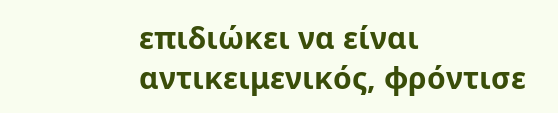επιδιώκει να είναι αντικειμενικός, φρόντισε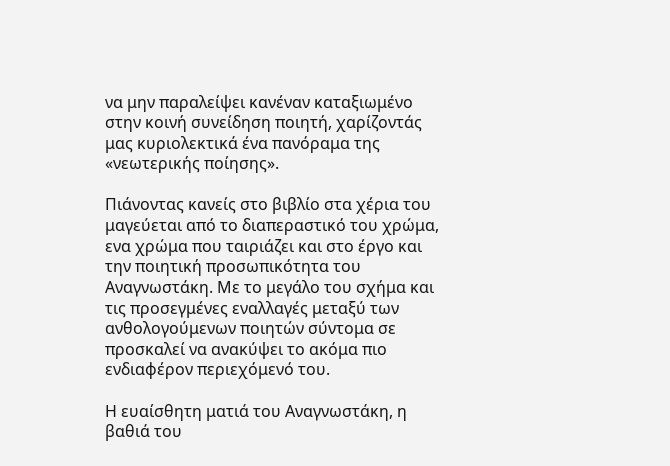να μην παραλείψει κανέναν καταξιωμένο στην κοινή συνείδηση ποιητή, χαρίζοντάς μας κυριολεκτικά ένα πανόραμα της «νεωτερικής ποίησης».

Πιάνοντας κανείς στο βιβλίο στα χέρια του μαγεύεται από το διαπεραστικό του χρώμα, ενα χρώμα που ταιριάζει και στο έργο και την ποιητική προσωπικότητα του Αναγνωστάκη. Με το μεγάλο του σχήμα και τις προσεγμένες εναλλαγές μεταξύ των ανθολογούμενων ποιητών σύντομα σε προσκαλεί να ανακύψει το ακόμα πιο ενδιαφέρον περιεχόμενό του.

Η ευαίσθητη ματιά του Αναγνωστάκη, η βαθιά του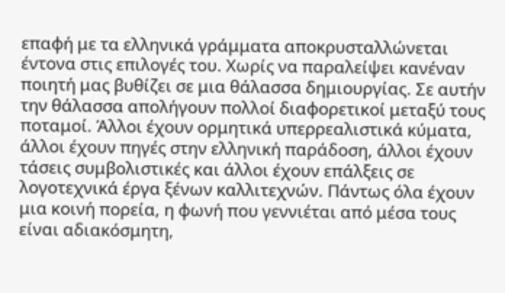επαφή με τα ελληνικά γράμματα αποκρυσταλλώνεται έντονα στις επιλογές του. Χωρίς να παραλείψει κανέναν ποιητή μας βυθίζει σε μια θάλασσα δημιουργίας. Σε αυτήν την θάλασσα απολήγουν πολλοί διαφορετικοί μεταξύ τους ποταμοί. Άλλοι έχουν ορμητικά υπερρεαλιστικά κύματα, άλλοι έχουν πηγές στην ελληνική παράδοση, άλλοι έχουν τάσεις συμβολιστικές και άλλοι έχουν επάλξεις σε λογοτεχνικά έργα ξένων καλλιτεχνών. Πάντως όλα έχουν μια κοινή πορεία, η φωνή που γεννιέται από μέσα τους είναι αδιακόσμητη,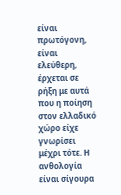είναι πρωτόγονη, είναι ελεύθερη, έρχεται σε ρήξη με αυτά που η ποίηση στον ελλαδικό χώρο είχε γνωρίσει μέχρι τότε. Η ανθολογία είναι σίγουρα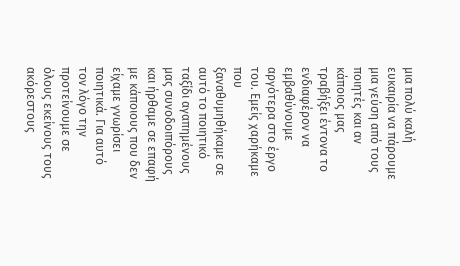μια πολύ καλή ευκαιρία να πάρουμε μια γεύση από τους ποιητές και αν κάποιος μας τραβήξει έντονα το ενδιαφέρον να εμβαθύνουμε αργότερα στο έργο του. Εμείς χαρήκαμε που ξαναθυμηθήκαμε σε αυτό το ποιητικό ταξίδι αγαπημένους μας συνοδοιπόρους και ήρθαμε σε επαφή με κάποιους που δεν είχαμε γνωρίσει ποιητικά. Για αυτό τον λόγο την προτείνουμε σε όλους εκείνους τους ακόρεστους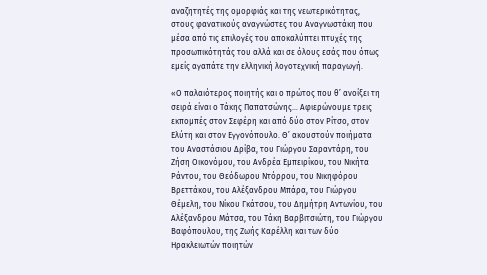αναζητητές της ομορφιάς και της νεωτερικότητας, στους φανατικούς αναγνώστες του Αναγνωστάκη που μέσα από τις επιλογές του αποκαλύπτει πτυχές της προσωπικότητάς του αλλά και σε όλους εσάς που όπως εμείς αγαπάτε την ελληνική λογοτεχνική παραγωγή.

«Ο παλαιότερος ποιητής και ο πρώτος που θ’ ανοίξει τη σειρά είναι ο Τάκης Παπατσώνης… Αφιερώνουμε τρεις εκπομπές στον Σεφέρη και από δύο στον Ρίτσο, στον Ελύτη και στον Εγγονόπουλο. Θ’ ακουστούν ποιήματα του Αναστάσιου Δρίβα, του Γιώργου Σαραντάρη, του Ζήση Οικονόμου, του Ανδρέα Εμπειρίκου, του Νικήτα Ράντου, του Θεόδωρου Ντόρρου, του Νικηφόρου Βρεττάκου, του Αλέξανδρου Μπάρα, του Γιώργου Θέμελη, του Νίκου Γκάτσου, του Δημήτρη Αντωνίου, του Αλέξανδρου Μάτσα, του Τάκη Βαρβιτσιώτη, του Γιώργου Βαφόπουλου, της Ζωής Καρέλλη και των δύο Ηρακλειωτών ποιητών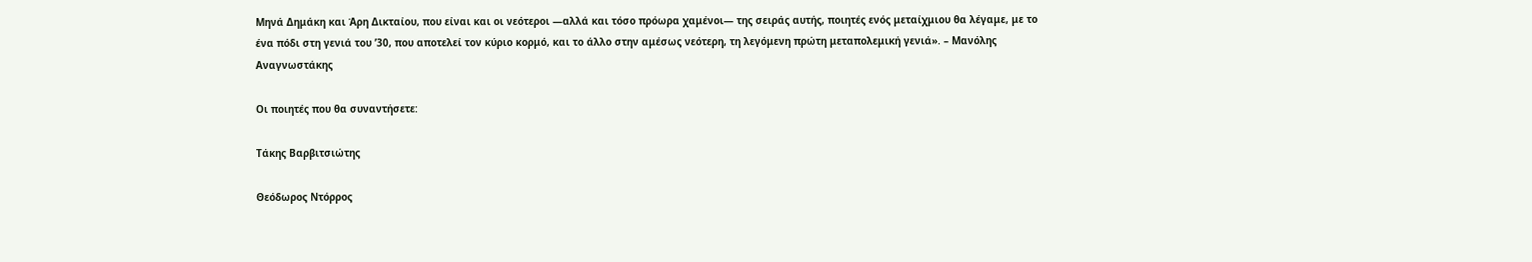Μηνά Δημάκη και Άρη Δικταίου, που είναι και οι νεότεροι —αλλά και τόσο πρόωρα χαμένοι— της σειράς αυτής, ποιητές ενός μεταίχμιου θα λέγαμε, με το ένα πόδι στη γενιά του ’30, που αποτελεί τον κύριο κορμό, και το άλλο στην αμέσως νεότερη, τη λεγόμενη πρώτη μεταπολεμική γενιά». – Μανόλης Αναγνωστάκης

Οι ποιητές που θα συναντήσετε:

Τάκης Βαρβιτσιώτης

Θεόδωρος Ντόρρος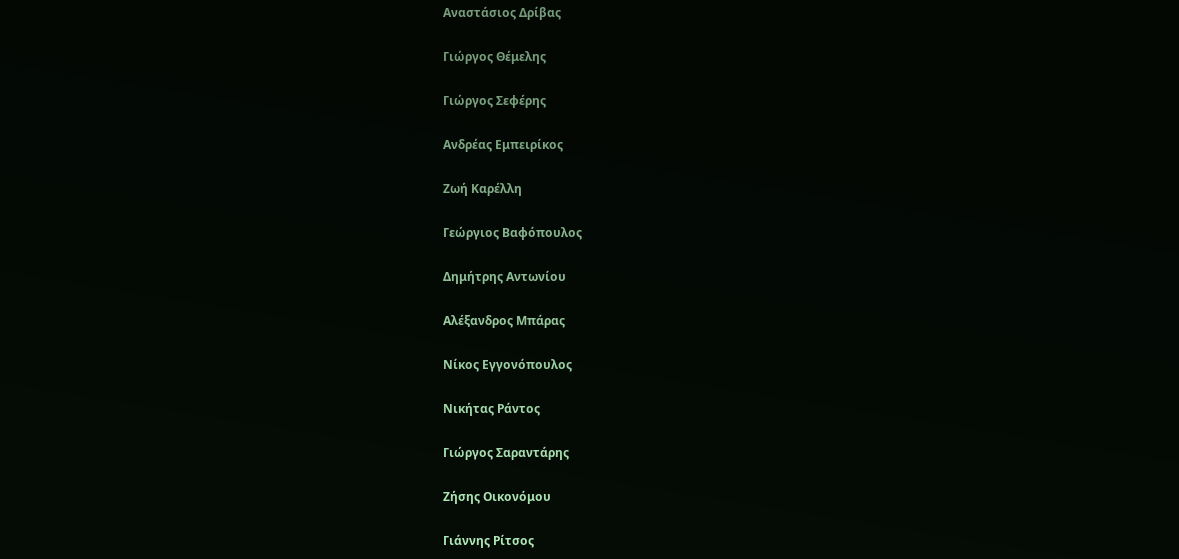Αναστάσιος Δρίβας

Γιώργος Θέμελης

Γιώργος Σεφέρης

Ανδρέας Εμπειρίκος

Ζωή Καρέλλη

Γεώργιος Βαφόπουλος

Δημήτρης Αντωνίου

Αλέξανδρος Μπάρας

Νίκος Εγγονόπουλος

Νικήτας Ράντος

Γιώργος Σαραντάρης

Ζήσης Οικονόμου

Γιάννης Ρίτσος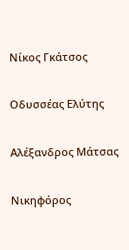Νίκος Γκάτσος

Οδυσσέας Ελύτης

Αλέξανδρος Μάτσας

Νικηφόρος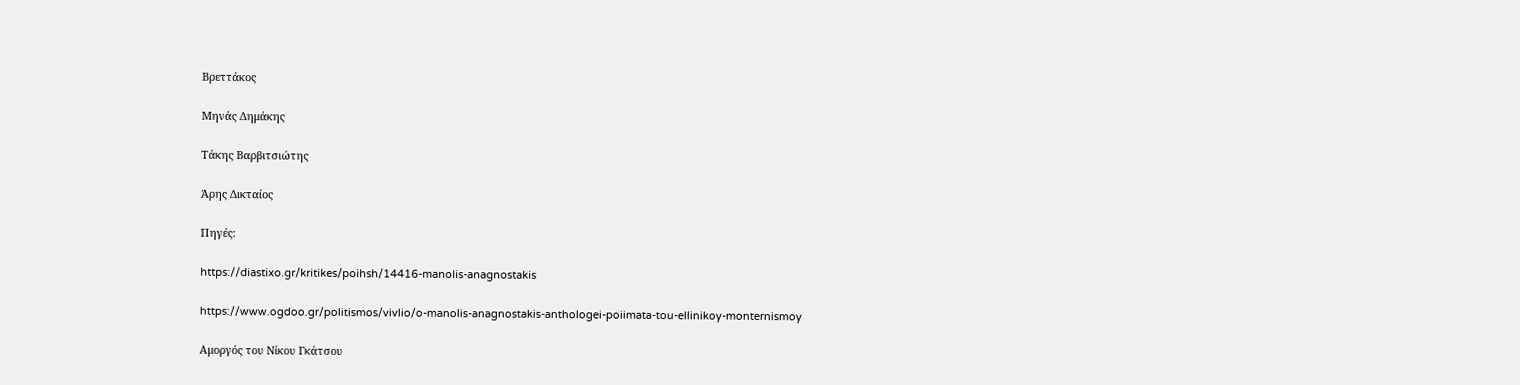Βρεττάκος

Μηνάς Δημάκης

Τάκης Βαρβιτσιώτης

Άρης Δικταίος

Πηγές:

https://diastixo.gr/kritikes/poihsh/14416-manolis-anagnostakis

https://www.ogdoo.gr/politismos/vivlio/o-manolis-anagnostakis-anthologei-poiimata-tou-ellinikoy-monternismoy

Αμοργός του Νίκου Γκάτσου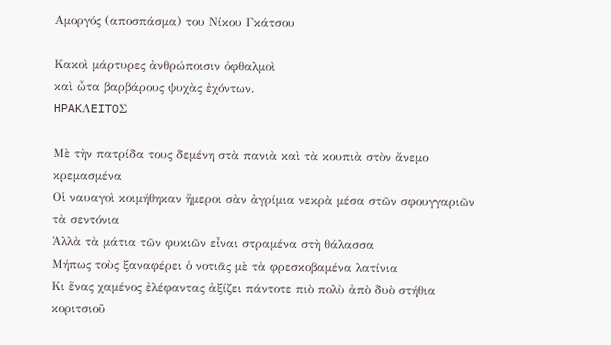Αμοργός (αποσπάσμα) του Νίκου Γκάτσου

Κακοὶ μάρτυρες ἀνθρώποισιν ὀφθαλμοὶ
καὶ ὦτα βαρβάρους ψυχὰς ἐχόντων.
HPAKΛEITOΣ

Μὲ τὴν πατρίδα τους δεμένη στὰ πανιὰ καὶ τὰ κουπιὰ στὸν ἄνεμο κρεμασμένα
Οἱ ναυαγοὶ κοιμήθηκαν ἥμεροι σὰν ἀγρίμια νεκρὰ μέσα στῶν σφουγγαριῶν τὰ σεντόνια
Ἀλλὰ τὰ μάτια τῶν φυκιῶν εἶναι στραμένα στὴ θάλασσα
Μήπως τοὺς ξαναφέρει ὁ νοτιᾶς μὲ τὰ φρεσκοβαμένα λατίνια
Κι ἕνας χαμένος ἐλέφαντας ἀξίζει πάντοτε πιὸ πολὺ ἀπὸ δυὸ στήθια κοριτσιοῦ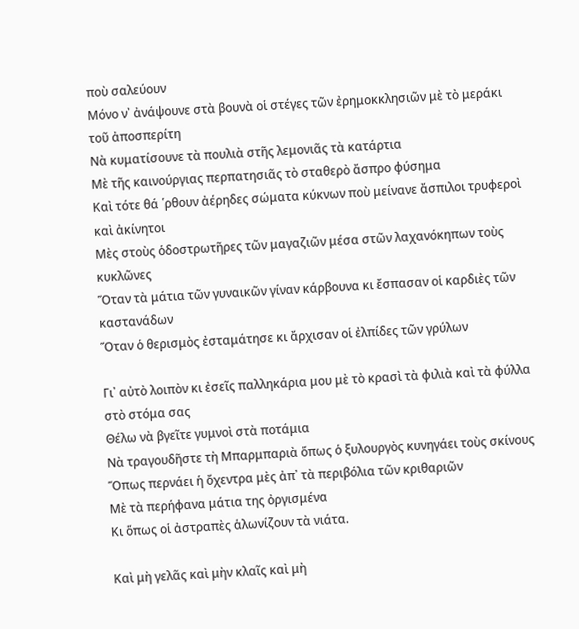ποὺ σαλεύουν
Μόνο ν᾿ ἀνάψουνε στὰ βουνὰ οἱ στέγες τῶν ἐρημοκκλησιῶν μὲ τὸ μεράκι τοῦ ἀποσπερίτη
Νὰ κυματίσουνε τὰ πουλιὰ στῆς λεμονιᾶς τὰ κατάρτια
Μὲ τῆς καινούργιας περπατησιᾶς τὸ σταθερὸ ἄσπρο φύσημα
Καὶ τότε θά ῾ρθουν ἀέρηδες σώματα κύκνων ποὺ μείνανε ἄσπιλοι τρυφεροὶ καὶ ἀκίνητοι
Μὲς στοὺς ὁδοστρωτῆρες τῶν μαγαζιῶν μέσα στῶν λαχανόκηπων τοὺς κυκλῶνες
Ὅταν τὰ μάτια τῶν γυναικῶν γίναν κάρβουνα κι ἔσπασαν οἱ καρδιὲς τῶν καστανάδων
Ὅταν ὁ θερισμὸς ἐσταμάτησε κι ἄρχισαν οἱ ἐλπίδες τῶν γρύλων

Γι᾿ αὐτὸ λοιπὸν κι ἐσεῖς παλληκάρια μου μὲ τὸ κρασὶ τὰ φιλιὰ καὶ τὰ φύλλα στὸ στόμα σας
Θέλω νὰ βγεῖτε γυμνοὶ στὰ ποτάμια
Νὰ τραγουδῆστε τὴ Μπαρμπαριὰ ὅπως ὁ ξυλουργὸς κυνηγάει τοὺς σκίνους
Ὅπως περνάει ἡ ὄχεντρα μὲς ἀπ᾿ τὰ περιβόλια τῶν κριθαριῶν
Μὲ τὰ περήφανα μάτια της ὀργισμένα
Κι ὅπως οἱ ἀστραπὲς ἁλωνίζουν τὰ νιάτα.

Καὶ μὴ γελᾶς καὶ μὴν κλαῖς καὶ μὴ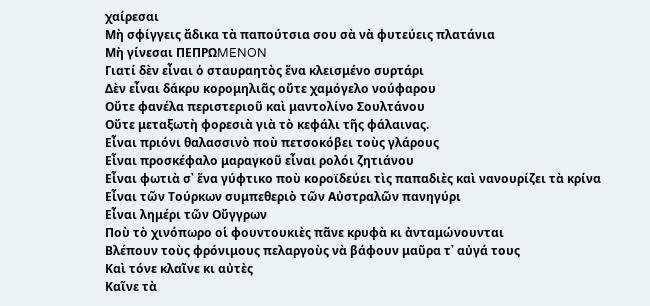χαίρεσαι
Μὴ σφίγγεις ἄδικα τὰ παπούτσια σου σὰ νὰ φυτεύεις πλατάνια
Μὴ γίνεσαι ΠEΠPΩMENON
Γιατί δὲν εἶναι ὁ σταυραητὸς ἕνα κλεισμένο συρτάρι
Δὲν εἶναι δάκρυ κορομηλιᾶς οὔτε χαμόγελο νούφαρου
Οὔτε φανέλα περιστεριοῦ καὶ μαντολίνο Σουλτάνου
Οὔτε μεταξωτὴ φορεσιὰ γιὰ τὸ κεφάλι τῆς φάλαινας.
Εἶναι πριόνι θαλασσινὸ ποὺ πετσοκόβει τοὺς γλάρους
Εἶναι προσκέφαλο μαραγκοῦ εἶναι ρολόι ζητιάνου
Εἶναι φωτιὰ σ᾿ ἕνα γύφτικο ποὺ κοροϊδεύει τὶς παπαδιὲς καὶ νανουρίζει τὰ κρίνα
Εἶναι τῶν Τούρκων συμπεθεριὸ τῶν Αὐστραλῶν πανηγύρι
Εἶναι λημέρι τῶν Οὔγγρων
Ποὺ τὸ χινόπωρο οἱ φουντουκιὲς πᾶνε κρυφὰ κι ἀνταμώνουνται
Βλέπουν τοὺς φρόνιμους πελαργοὺς νὰ βάφουν μαῦρα τ᾿ αὐγά τους
Καὶ τόνε κλαῖνε κι αὐτὲς
Καῖνε τὰ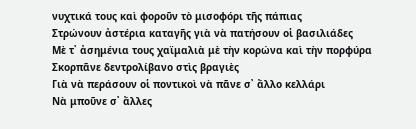νυχτικά τους καὶ φοροῦν τὸ μισοφόρι τῆς πάπιας
Στρώνουν ἀστέρια καταγῆς γιὰ νὰ πατήσουν οἱ βασιλιάδες
Μὲ τ᾿ ἀσημένια τους χαϊμαλιὰ μὲ τὴν κορώνα καὶ τὴν πορφύρα
Σκορπᾶνε δεντρολίβανο στὶς βραγιὲς
Γιὰ νὰ περάσουν οἱ ποντικοὶ νὰ πᾶνε σ᾿ ἄλλο κελλάρι
Νὰ μποῦνε σ᾿ ἄλλες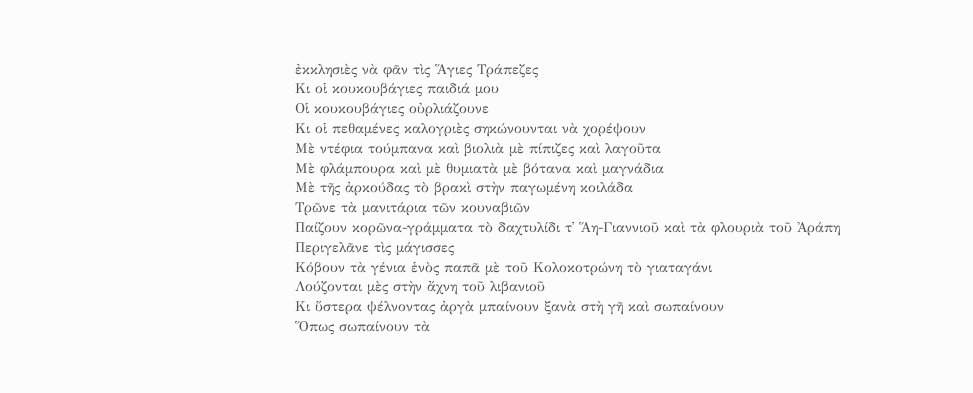ἐκκλησιὲς νὰ φᾶν τὶς Ἅγιες Τράπεζες
Κι οἱ κουκουβάγιες παιδιά μου
Οἱ κουκουβάγιες οὐρλιάζουνε
Κι οἱ πεθαμένες καλογριὲς σηκώνουνται νὰ χορέψουν
Μὲ ντέφια τούμπανα καὶ βιολιὰ μὲ πίπιζες καὶ λαγοῦτα
Μὲ φλάμπουρα καὶ μὲ θυμιατὰ μὲ βότανα καὶ μαγνάδια
Μὲ τῆς ἀρκούδας τὸ βρακὶ στὴν παγωμένη κοιλάδα
Τρῶνε τὰ μανιτάρια τῶν κουναβιῶν
Παίζουν κορῶνα-γράμματα τὸ δαχτυλίδι τ᾿ Ἅη-Γιαννιοῦ καὶ τὰ φλουριὰ τοῦ Ἀράπη
Περιγελᾶνε τὶς μάγισσες
Κόβουν τὰ γένια ἑνὸς παπᾶ μὲ τοῦ Κολοκοτρώνη τὸ γιαταγάνι
Λούζονται μὲς στὴν ἄχνη τοῦ λιβανιοῦ
Κι ὕστερα ψέλνοντας ἀργὰ μπαίνουν ξανὰ στὴ γῆ καὶ σωπαίνουν
Ὅπως σωπαίνουν τὰ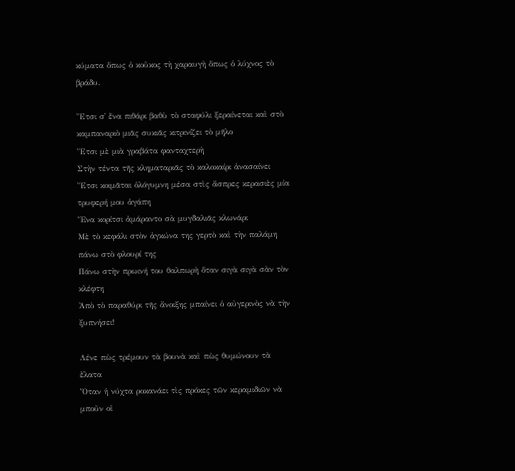κύματα ὅπως ὁ κοῦκος τὴ χαραυγὴ ὅπως ὁ λύχνος τὸ βράδυ.

Ἔτσι σ᾿ ἕνα πιθάρι βαθὺ τὸ σταφύλι ξεραίνεται καὶ στὸ καμπαναριὸ μιᾶς συκιᾶς κιτρινίζει τὸ μῆλο
Ἔτσι μὲ μιὰ γραβάτα φανταχτερὴ
Στὴν τέντα τῆς κληματαριᾶς τὸ καλοκαίρι ἀνασαίνει
Ἔτσι κοιμᾶται ὁλόγυμνη μέσα στὶς ἄσπρες κερασιὲς μία τρυφερή μου ἀγάπη
Ἕνα κορίτσι ἀμάραντο σὰ μυγδαλιᾶς κλωνάρι
Μὲ τὸ κεφάλι στὸν ἀγκώνα της γερτὸ καὶ τὴν παλάμη πάνω στὸ φλουρί της
Πάνω στὴν πρωινή του θαλπωρὴ ὅταν σιγὰ σιγὰ σὰν τὸν κλέφτη
Ἀπὸ τὸ παραθύρι τῆς ἄνοιξης μπαίνει ὁ αὐγερινὸς νὰ τὴν ξυπνήσει!

Λένε πὼς τρέμουν τὰ βουνὰ καὶ πὼς θυμώνουν τὰ ἔλατα
Ὅταν ἡ νύχτα ροκανάει τὶς πρόκες τῶν κεραμιδιῶν νὰ μποῦν οἱ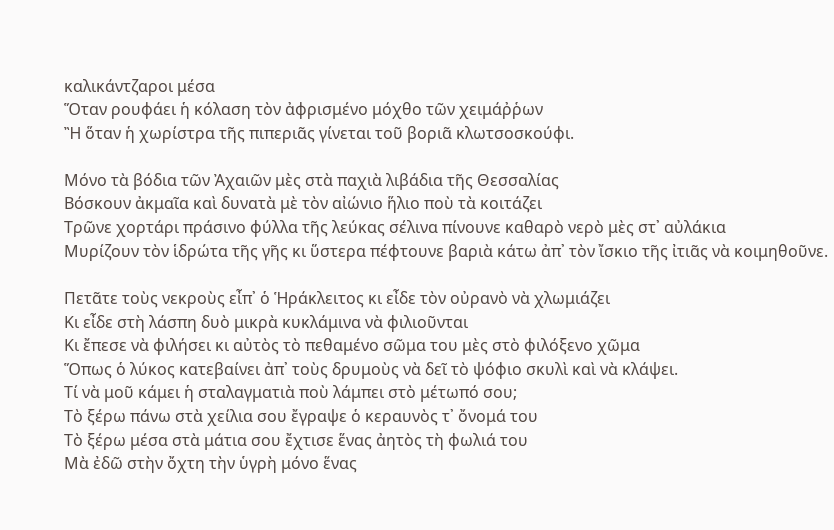καλικάντζαροι μέσα
Ὅταν ρουφάει ἡ κόλαση τὸν ἀφρισμένο μόχθο τῶν χειμάῤῥων
Ἢ ὅταν ἡ χωρίστρα τῆς πιπεριᾶς γίνεται τοῦ βοριᾶ κλωτσοσκούφι.

Μόνο τὰ βόδια τῶν Ἀχαιῶν μὲς στὰ παχιὰ λιβάδια τῆς Θεσσαλίας
Βόσκουν ἀκμαῖα καὶ δυνατὰ μὲ τὸν αἰώνιο ἥλιο ποὺ τὰ κοιτάζει
Τρῶνε χορτάρι πράσινο φύλλα τῆς λεύκας σέλινα πίνουνε καθαρὸ νερὸ μὲς στ᾿ αὐλάκια
Μυρίζουν τὸν ἱδρώτα τῆς γῆς κι ὕστερα πέφτουνε βαριὰ κάτω ἀπ᾿ τὸν ἴσκιο τῆς ἰτιᾶς νὰ κοιμηθοῦνε.

Πετᾶτε τοὺς νεκροὺς εἶπ᾿ ὁ Ἡράκλειτος κι εἶδε τὸν οὐρανὸ νὰ χλωμιάζει
Κι εἶδε στὴ λάσπη δυὸ μικρὰ κυκλάμινα νὰ φιλιοῦνται
Κι ἔπεσε νὰ φιλήσει κι αὐτὸς τὸ πεθαμένο σῶμα του μὲς στὸ φιλόξενο χῶμα
Ὅπως ὁ λύκος κατεβαίνει ἀπ᾿ τοὺς δρυμοὺς νὰ δεῖ τὸ ψόφιο σκυλὶ καὶ νὰ κλάψει.
Τί νὰ μοῦ κάμει ἡ σταλαγματιὰ ποὺ λάμπει στὸ μέτωπό σου;
Τὸ ξέρω πάνω στὰ χείλια σου ἔγραψε ὁ κεραυνὸς τ᾿ ὄνομά του
Τὸ ξέρω μέσα στὰ μάτια σου ἔχτισε ἕνας ἀητὸς τὴ φωλιά του
Μὰ ἐδῶ στὴν ὄχτη τὴν ὑγρὴ μόνο ἕνας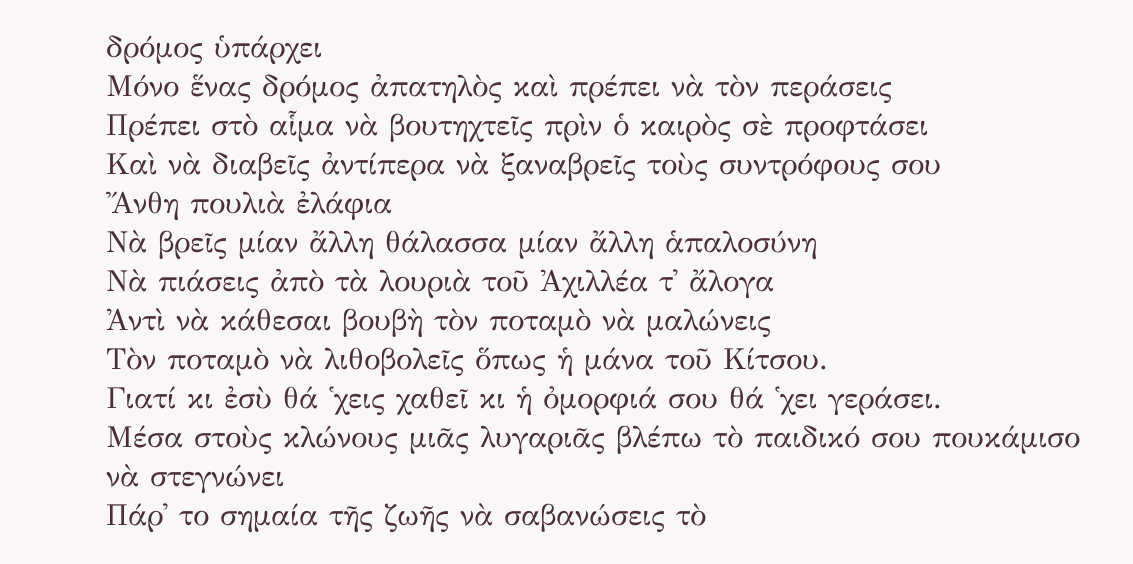δρόμος ὑπάρχει
Μόνο ἕνας δρόμος ἀπατηλὸς καὶ πρέπει νὰ τὸν περάσεις
Πρέπει στὸ αἷμα νὰ βουτηχτεῖς πρὶν ὁ καιρὸς σὲ προφτάσει
Καὶ νὰ διαβεῖς ἀντίπερα νὰ ξαναβρεῖς τοὺς συντρόφους σου
Ἄνθη πουλιὰ ἐλάφια
Νὰ βρεῖς μίαν ἄλλη θάλασσα μίαν ἄλλη ἁπαλοσύνη
Νὰ πιάσεις ἀπὸ τὰ λουριὰ τοῦ Ἀχιλλέα τ᾿ ἄλογα
Ἀντὶ νὰ κάθεσαι βουβὴ τὸν ποταμὸ νὰ μαλώνεις
Τὸν ποταμὸ νὰ λιθοβολεῖς ὅπως ἡ μάνα τοῦ Κίτσου.
Γιατί κι ἐσὺ θά ῾χεις χαθεῖ κι ἡ ὀμορφιά σου θά ῾χει γεράσει.
Μέσα στοὺς κλώνους μιᾶς λυγαριᾶς βλέπω τὸ παιδικό σου πουκάμισο νὰ στεγνώνει
Πάρ᾿ το σημαία τῆς ζωῆς νὰ σαβανώσεις τὸ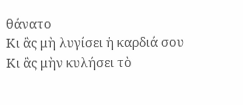θάνατο
Κι ἂς μὴ λυγίσει ἡ καρδιά σου
Κι ἂς μὴν κυλήσει τὸ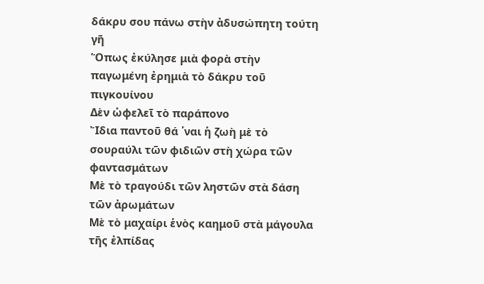δάκρυ σου πάνω στὴν ἀδυσώπητη τούτη γῆ
Ὅπως ἐκύλησε μιὰ φορὰ στὴν παγωμένη ἐρημιὰ τὸ δάκρυ τοῦ πιγκουίνου
Δὲν ὠφελεῖ τὸ παράπονο
Ἴδια παντοῦ θά ῾ναι ἡ ζωὴ μὲ τὸ σουραύλι τῶν φιδιῶν στὴ χώρα τῶν φαντασμάτων
Μὲ τὸ τραγούδι τῶν ληστῶν στὰ δάση τῶν ἀρωμάτων
Μὲ τὸ μαχαίρι ἑνὸς καημοῦ στὰ μάγουλα τῆς ἐλπίδας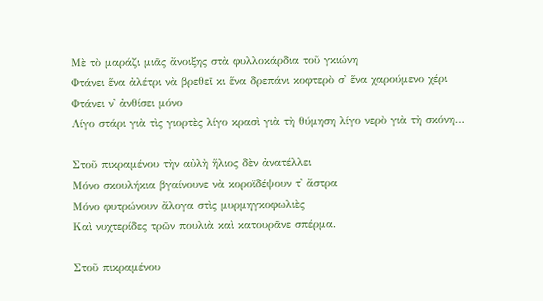Μὲ τὸ μαράζι μιᾶς ἄνοιξης στὰ φυλλοκάρδια τοῦ γκιώνη
Φτάνει ἕνα ἀλέτρι νὰ βρεθεῖ κι ἕνα δρεπάνι κοφτερὸ σ᾿ ἕνα χαρούμενο χέρι
Φτάνει ν᾿ ἀνθίσει μόνο
Λίγο στάρι γιὰ τὶς γιορτὲς λίγο κρασὶ γιὰ τὴ θύμηση λίγο νερὸ γιὰ τὴ σκόνη…

Στοῦ πικραμένου τὴν αὐλὴ ἥλιος δὲν ἀνατέλλει
Μόνο σκουλήκια βγαίνουνε νὰ κοροϊδέψουν τ᾿ ἄστρα
Μόνο φυτρώνουν ἄλογα στὶς μυρμηγκοφωλιὲς
Καὶ νυχτερίδες τρῶν πουλιὰ καὶ κατουρᾶνε σπέρμα.

Στοῦ πικραμένου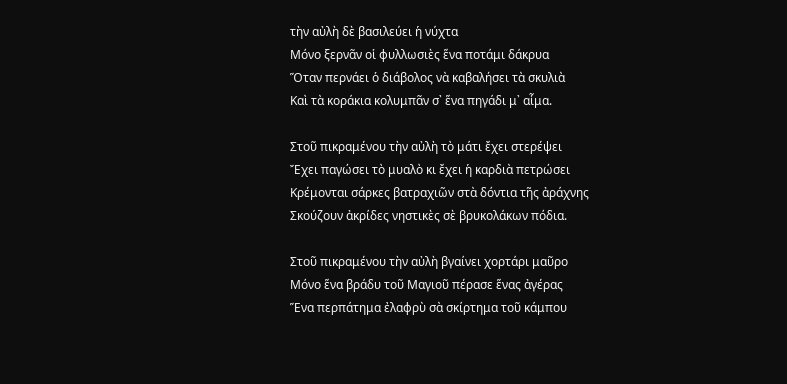τὴν αὐλὴ δὲ βασιλεύει ἡ νύχτα
Μόνο ξερνᾶν οἱ φυλλωσιὲς ἕνα ποτάμι δάκρυα
Ὅταν περνάει ὁ διάβολος νὰ καβαλήσει τὰ σκυλιὰ
Καὶ τὰ κοράκια κολυμπᾶν σ᾿ ἕνα πηγάδι μ᾿ αἷμα.

Στοῦ πικραμένου τὴν αὐλὴ τὸ μάτι ἔχει στερέψει
Ἔχει παγώσει τὸ μυαλὸ κι ἔχει ἡ καρδιὰ πετρώσει
Κρέμονται σάρκες βατραχιῶν στὰ δόντια τῆς ἀράχνης
Σκούζουν ἀκρίδες νηστικὲς σὲ βρυκολάκων πόδια.

Στοῦ πικραμένου τὴν αὐλὴ βγαίνει χορτάρι μαῦρο
Μόνο ἕνα βράδυ τοῦ Μαγιοῦ πέρασε ἕνας ἀγέρας
Ἕνα περπάτημα ἐλαφρὺ σὰ σκίρτημα τοῦ κάμπου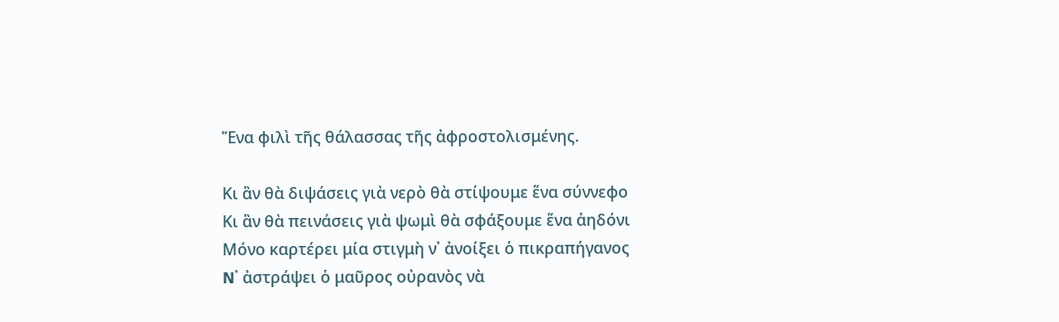Ἕνα φιλὶ τῆς θάλασσας τῆς ἀφροστολισμένης.

Κι ἂν θὰ διψάσεις γιὰ νερὸ θὰ στίψουμε ἕνα σύννεφο
Κι ἂν θὰ πεινάσεις γιὰ ψωμὶ θὰ σφάξουμε ἕνα ἀηδόνι
Μόνο καρτέρει μία στιγμὴ ν᾿ ἀνοίξει ὁ πικραπήγανος
N᾿ ἀστράψει ὁ μαῦρος οὐρανὸς νὰ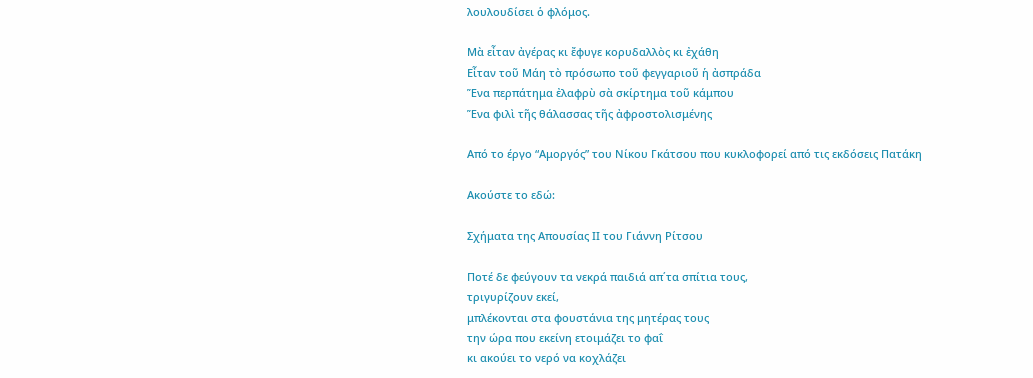λουλουδίσει ὁ φλόμος.

Μὰ εἶταν ἀγέρας κι ἔφυγε κορυδαλλὸς κι ἐχάθη
Εἶταν τοῦ Μάη τὸ πρόσωπο τοῦ φεγγαριοῦ ἡ ἀσπράδα
Ἕνα περπάτημα ἐλαφρὺ σὰ σκίρτημα τοῦ κάμπου
Ἕνα φιλὶ τῆς θάλασσας τῆς ἀφροστολισμένης

Από το έργο “Αμοργός” του Νίκου Γκάτσου που κυκλοφορεί από τις εκδόσεις Πατάκη

Ακούστε το εδώ:

Σχήματα της Απουσίας ΙΙ του Γιάννη Ρίτσου

Ποτέ δε φεύγουν τα νεκρά παιδιά απ΄τα σπίτια τους,
τριγυρίζουν εκεί,
μπλέκονται στα φουστάνια της μητέρας τους
την ώρα που εκείνη ετοιμάζει το φαΐ
κι ακούει το νερό να κοχλάζει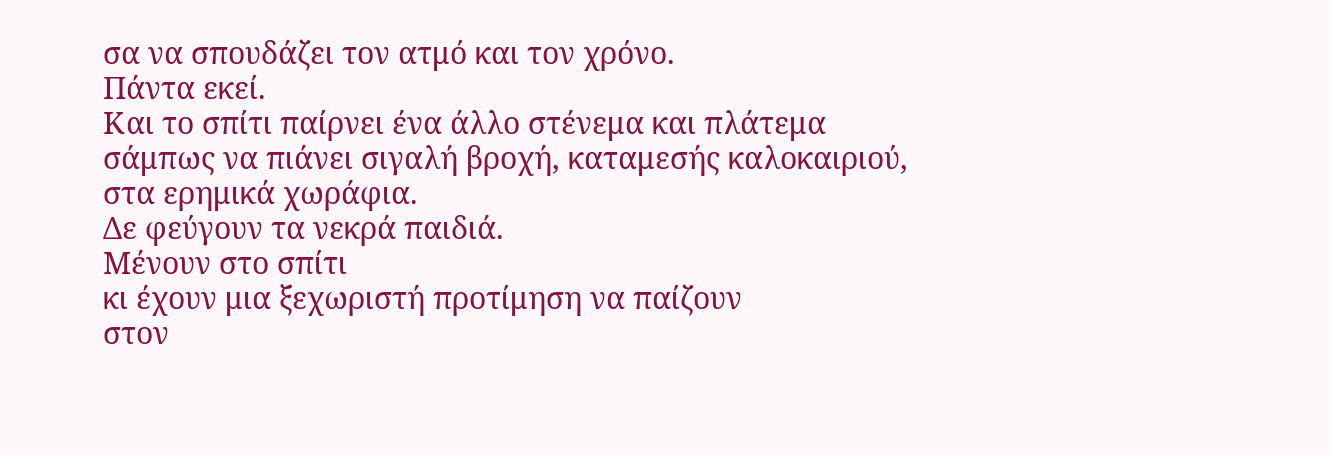σα να σπουδάζει τον ατμό και τον χρόνο.
Πάντα εκεί.
Και το σπίτι παίρνει ένα άλλο στένεμα και πλάτεμα
σάμπως να πιάνει σιγαλή βροχή, καταμεσής καλοκαιριού,
στα ερημικά χωράφια.
Δε φεύγουν τα νεκρά παιδιά.
Μένουν στο σπίτι
κι έχουν μια ξεχωριστή προτίμηση να παίζουν
στον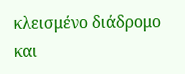κλεισμένο διάδρομο
και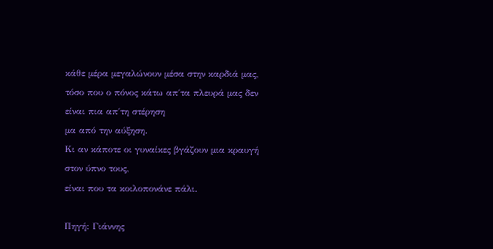κάθε μέρα μεγαλώνουν μέσα στην καρδιά μας,
τόσο που ο πόνος κάτω απ΄τα πλευρά μας δεν είναι πια απ΄τη στέρηση
μα από την αύξηση.
Κι αν κάποτε οι γυναίκες βγάζουν μια κραυγή στον ύπνο τους,
είναι που τα κοιλοπονάνε πάλι.

Πηγή: Γιάννης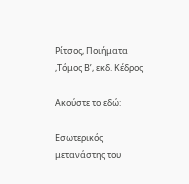Ρίτσος, Ποιήματα ,Τόμος Β’, εκδ. Κέδρος

Ακούστε το εδώ:

Εσωτερικός μετανάστης του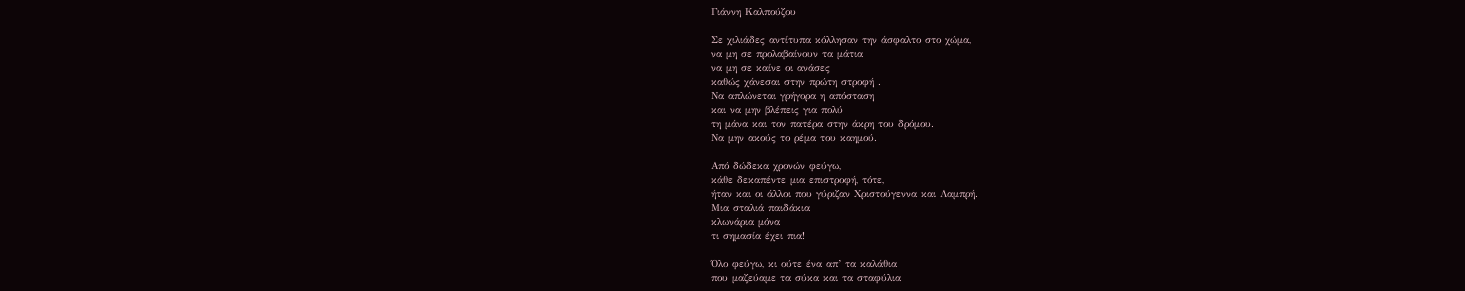Γιάννη Καλπούζου

Σε χιλιάδες αντίτυπα κόλλησαν την άσφαλτο στο χώμα,
να μη σε προλαβαίνουν τα μάτια
να μη σε καίνε οι ανάσες
καθώς χάνεσαι στην πρώτη στροφή .
Να απλώνεται γρήγορα η απόσταση
και να μην βλέπεις για πολύ
τη μάνα και τον πατέρα στην άκρη του δρόμου.
Να μην ακούς το ρέμα του καημού.

Από δώδεκα χρονών φεύγω,
κάθε δεκαπέντε μια επιστροφή, τότε,
ήταν και οι άλλοι που γύριζαν Χριστούγεννα και Λαμπρή.
Μια σταλιά παιδάκια
κλωνάρια μόνα
τι σημασία έχει πια!

Όλο φεύγω, κι ούτε ένα απ’ τα καλάθια
που μαζεύαμε τα σύκα και τα σταφύλια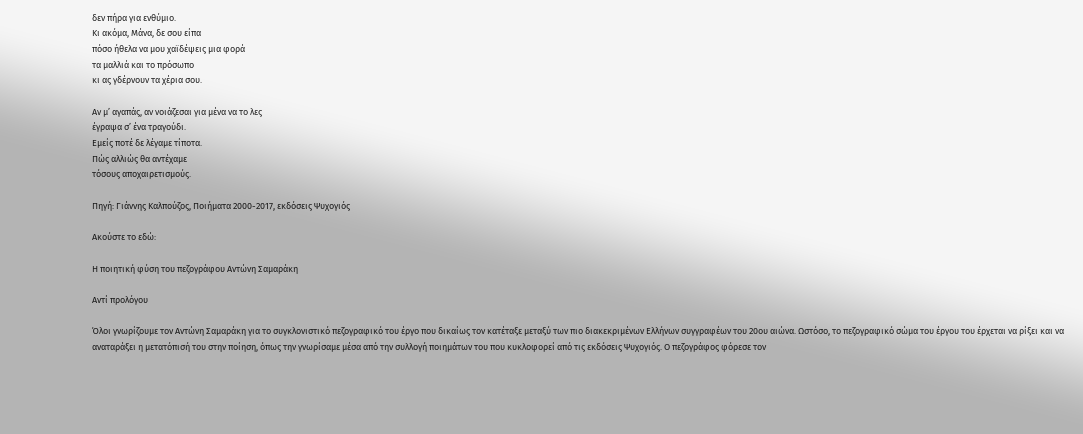δεν πήρα για ενθύμιο.
Κι ακόμα, Μάνα, δε σου είπα
πόσο ήθελα να μου χαϊδέψεις μια φορά
τα μαλλιά και το πρόσωπο
κι ας γδέρνουν τα χέρια σου.

Αν μ’ αγαπάς, αν νοιάζεσαι για μένα να το λες
έγραψα σ’ ένα τραγούδι.
Εμείς ποτέ δε λέγαμε τίποτα.
Πώς αλλιώς θα αντέχαμε
τόσους αποχαιρετισμούς.

Πηγή: Γιάννης Καλπούζος, Ποιήματα 2000-2017, εκδόσεις Ψυχογιός

Ακούστε το εδώ:

Η ποιητική φύση του πεζογράφου Αντώνη Σαμαράκη

Αντί προλόγου

Όλοι γνωρίζουμε τον Αντώνη Σαμαράκη για το συγκλονιστικό πεζογραφικό του έργο που δικαίως τον κατέταξε μεταξύ των πιο διακεκριμένων Ελλήνων συγγραφέων του 20ου αιώνα. Ωστόσο, το πεζογραφικό σώμα του έργου του έρχεται να ρίξει και να αναταράξει η μετατόπισή του στην ποίηση, όπως την γνωρίσαμε μέσα από την συλλογή ποιημάτων του που κυκλοφορεί από τις εκδόσεις Ψυχογιός. Ο πεζογράφος φόρεσε τον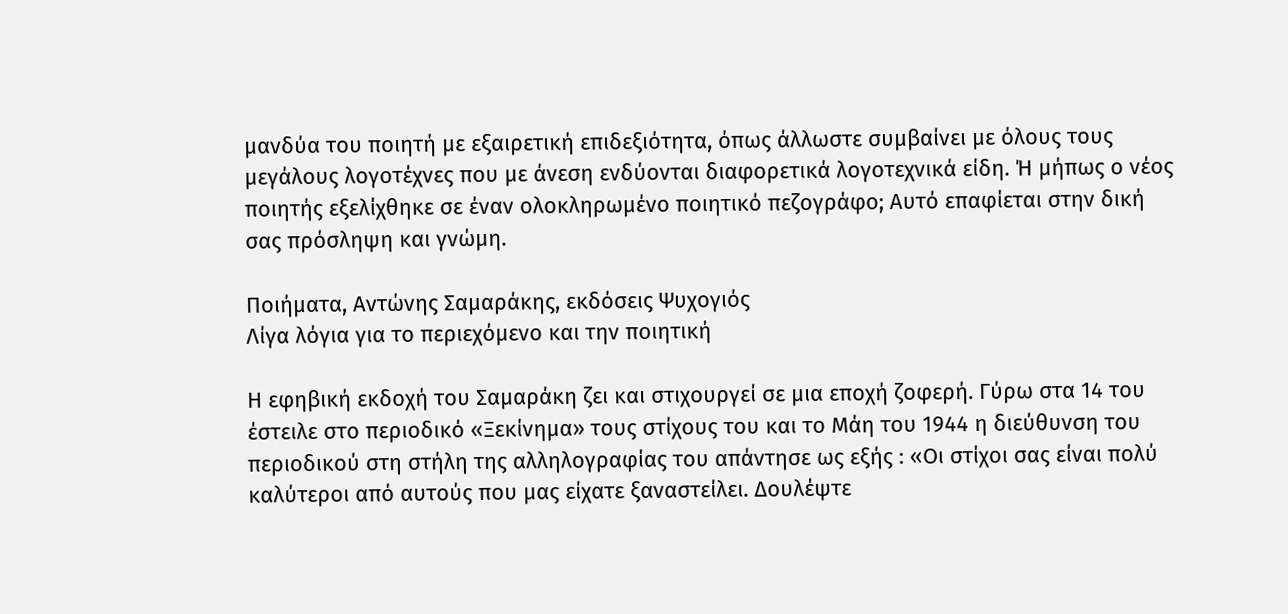μανδύα του ποιητή με εξαιρετική επιδεξιότητα, όπως άλλωστε συμβαίνει με όλους τους μεγάλους λογοτέχνες που με άνεση ενδύονται διαφορετικά λογοτεχνικά είδη. Ή μήπως ο νέος ποιητής εξελίχθηκε σε έναν ολοκληρωμένο ποιητικό πεζογράφο; Αυτό επαφίεται στην δική σας πρόσληψη και γνώμη.

Ποιήματα, Αντώνης Σαμαράκης, εκδόσεις Ψυχογιός
Λίγα λόγια για το περιεχόμενο και την ποιητική

Η εφηβική εκδοχή του Σαμαράκη ζει και στιχουργεί σε μια εποχή ζοφερή. Γύρω στα 14 του έστειλε στο περιοδικό «Ξεκίνημα» τους στίχους του και το Μάη του 1944 η διεύθυνση του περιοδικού στη στήλη της αλληλογραφίας του απάντησε ως εξής : «Οι στίχοι σας είναι πολύ καλύτεροι από αυτούς που μας είχατε ξαναστείλει. Δουλέψτε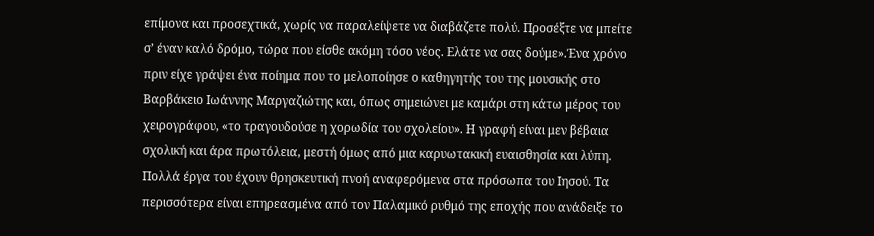επίμονα και προσεχτικά, χωρίς να παραλείψετε να διαβάζετε πολύ. Προσέξτε να μπείτε σ’ έναν καλό δρόμο, τώρα που είσθε ακόμη τόσο νέος. Ελάτε να σας δούμε».Ένα χρόνο πριν είχε γράψει ένα ποίημα που το μελοποίησε ο καθηγητής του της μουσικής στο Βαρβάκειο Ιωάννης Μαργαζιώτης και, όπως σημειώνει με καμάρι στη κάτω μέρος του χειρογράφου, «το τραγουδούσε η χορωδία του σχολείου». Η γραφή είναι μεν βέβαια σχολική και άρα πρωτόλεια, μεστή όμως από μια καρυωτακική ευαισθησία και λύπη. Πολλά έργα του έχουν θρησκευτική πνοή αναφερόμενα στα πρόσωπα του Ιησού. Τα περισσότερα είναι επηρεασμένα από τον Παλαμικό ρυθμό της εποχής που ανάδειξε το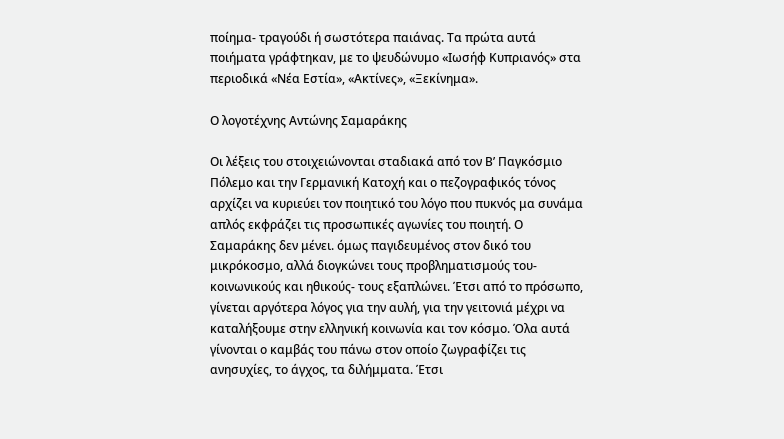ποίημα- τραγούδι ή σωστότερα παιάνας. Τα πρώτα αυτά ποιήματα γράφτηκαν, με το ψευδώνυμο «Ιωσήφ Κυπριανός» στα περιοδικά «Νέα Εστία», «Ακτίνες», «Ξεκίνημα».

Ο λογοτέχνης Αντώνης Σαμαράκης

Οι λέξεις του στοιχειώνονται σταδιακά από τον Β’ Παγκόσμιο Πόλεμο και την Γερμανική Κατοχή και ο πεζογραφικός τόνος αρχίζει να κυριεύει τον ποιητικό του λόγο που πυκνός μα συνάμα απλός εκφράζει τις προσωπικές αγωνίες του ποιητή. Ο Σαμαράκης δεν μένει. όμως παγιδευμένος στον δικό του μικρόκοσμο, αλλά διογκώνει τους προβληματισμούς του- κοινωνικούς και ηθικούς- τους εξαπλώνει. Έτσι από το πρόσωπο, γίνεται αργότερα λόγος για την αυλή, για την γειτονιά μέχρι να καταλήξουμε στην ελληνική κοινωνία και τον κόσμο. Όλα αυτά γίνονται ο καμβάς του πάνω στον οποίο ζωγραφίζει τις ανησυχίες, το άγχος, τα διλήμματα. Έτσι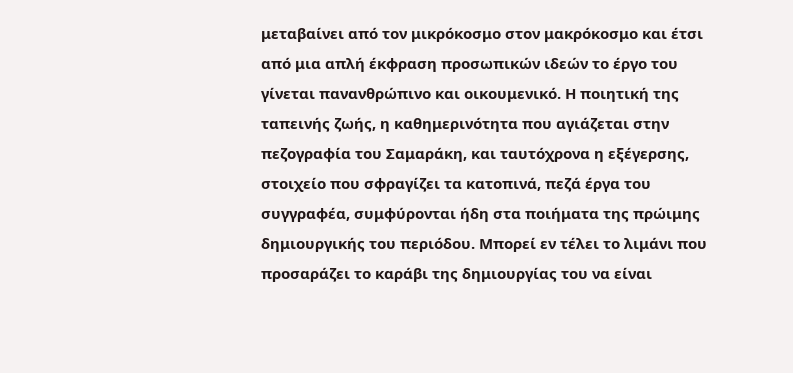μεταβαίνει από τον μικρόκοσμο στον μακρόκοσμο και έτσι από μια απλή έκφραση προσωπικών ιδεών το έργο του γίνεται πανανθρώπινο και οικουμενικό. Η ποιητική της ταπεινής ζωής, η καθημερινότητα που αγιάζεται στην πεζογραφία του Σαμαράκη, και ταυτόχρονα η εξέγερσης, στοιχείο που σφραγίζει τα κατοπινά, πεζά έργα του συγγραφέα, συμφύρονται ήδη στα ποιήματα της πρώιμης δημιουργικής του περιόδου. Μπορεί εν τέλει το λιμάνι που προσαράζει το καράβι της δημιουργίας του να είναι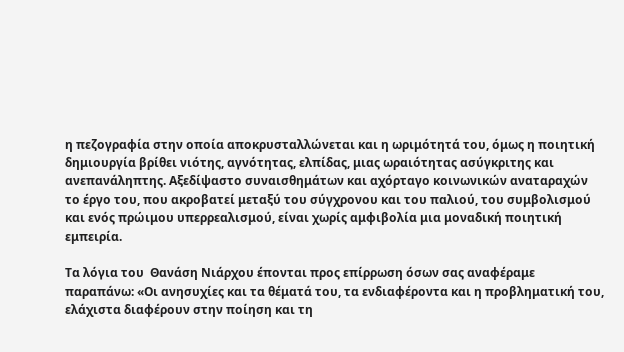η πεζογραφία στην οποία αποκρυσταλλώνεται και η ωριμότητά του, όμως η ποιητική δημιουργία βρίθει νιότης, αγνότητας, ελπίδας, μιας ωραιότητας ασύγκριτης και ανεπανάληπτης. Αξεδίψαστο συναισθημάτων και αχόρταγο κοινωνικών αναταραχών το έργο του, που ακροβατεί μεταξύ του σύγχρονου και του παλιού, του συμβολισμού και ενός πρώιμου υπερρεαλισμού, είναι χωρίς αμφιβολία μια μοναδική ποιητική εμπειρία.

Τα λόγια του  Θανάση Νιάρχου έπονται προς επίρρωση όσων σας αναφέραμε παραπάνω: «Οι ανησυχίες και τα θέματά του, τα ενδιαφέροντα και η προβληματική του, ελάχιστα διαφέρουν στην ποίηση και τη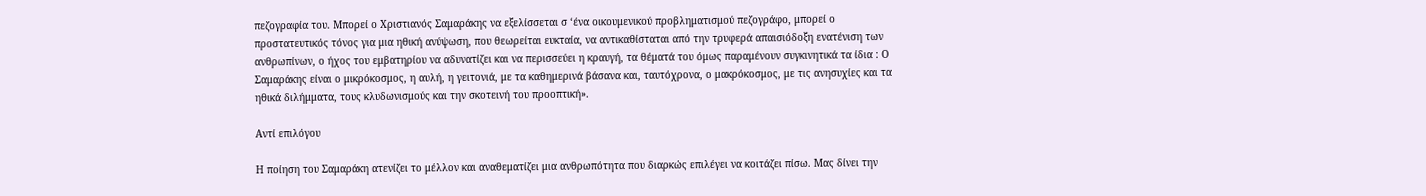πεζογραφία του. Μπορεί ο Χριστιανός Σαμαράκης να εξελίσσεται σ ‘ένα οικουμενικού προβληματισμού πεζογράφο, μπορεί ο προστατευτικός τόνος για μια ηθική ανύψωση, που θεωρείται ευκταία, να αντικαθίσταται από την τρυφερά απαισιόδοξη ενατένιση των ανθρωπίνων, ο ήχος του εμβατηρίου να αδυνατίζει και να περισσεύει η κραυγή, τα θέματά του όμως παραμένουν συγκινητικά τα ίδια : Ο Σαμαράκης είναι ο μικρόκοσμος, η αυλή, η γειτονιά, με τα καθημερινά βάσανα και, ταυτόχρονα, ο μακρόκοσμος, με τις ανησυχίες και τα ηθικά διλήμματα, τους κλυδωνισμούς και την σκοτεινή του προοπτική».

Αντί επιλόγου

Η ποίηση του Σαμαράκη ατενίζει το μέλλον και αναθεματίζει μια ανθρωπότητα που διαρκώς επιλέγει να κοιτάζει πίσω. Μας δίνει την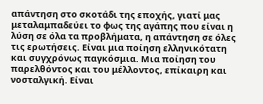απάντηση στο σκοτάδι της εποχής, γιατί μας μεταλαμπαδεύει το φως της αγάπης που είναι η λύση σε όλα τα προβλήματα, η απάντηση σε όλες τις ερωτήσεις. Είναι μια ποίηση ελληνικότατη και συγχρόνως παγκόσμια. Μια ποίηση του παρελθόντος και του μέλλοντος, επίκαιρη και νοσταλγική. Είναι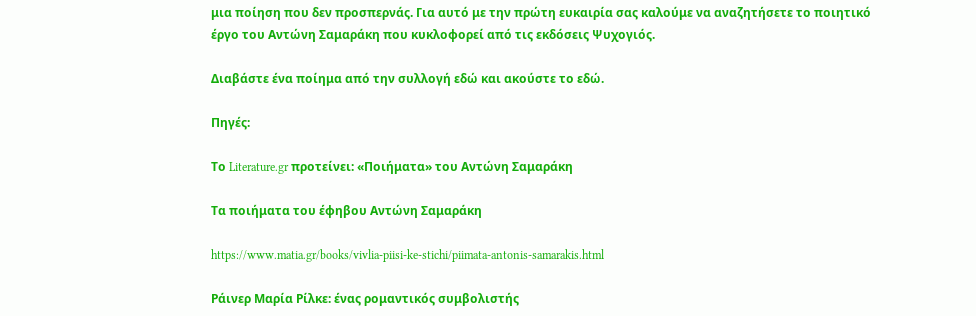μια ποίηση που δεν προσπερνάς. Για αυτό με την πρώτη ευκαιρία σας καλούμε να αναζητήσετε το ποιητικό έργο του Αντώνη Σαμαράκη που κυκλοφορεί από τις εκδόσεις Ψυχογιός.

Διαβάστε ένα ποίημα από την συλλογή εδώ και ακούστε το εδώ.

Πηγές:

Το Literature.gr προτείνει: «Ποιήματα» του Αντώνη Σαμαράκη

Τα ποιήματα του έφηβου Αντώνη Σαμαράκη

https://www.matia.gr/books/vivlia-piisi-ke-stichi/piimata-antonis-samarakis.html

Ράινερ Μαρία Ρίλκε: ένας ρομαντικός συμβολιστής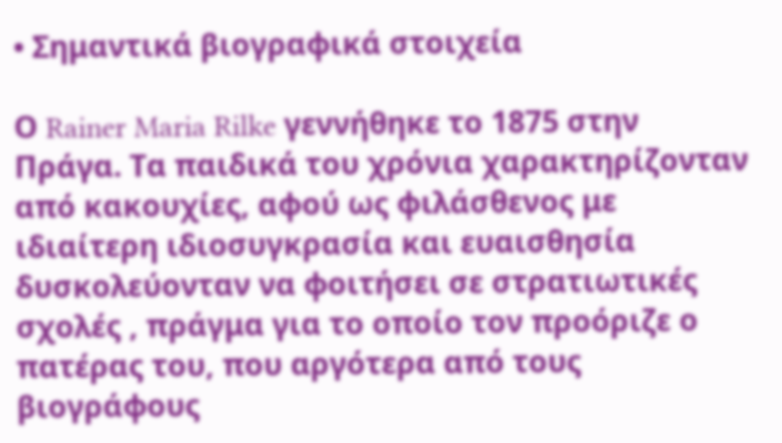• Σημαντικά βιογραφικά στοιχεία

Ο Rainer Maria Rilke γεννήθηκε το 1875 στην Πράγα. Τα παιδικά του χρόνια χαρακτηρίζονταν από κακουχίες, αφού ως φιλάσθενος με ιδιαίτερη ιδιοσυγκρασία και ευαισθησία δυσκολεύονταν να φοιτήσει σε στρατιωτικές σχολές , πράγμα για το οποίο τον προόριζε ο πατέρας του, που αργότερα από τους βιογράφους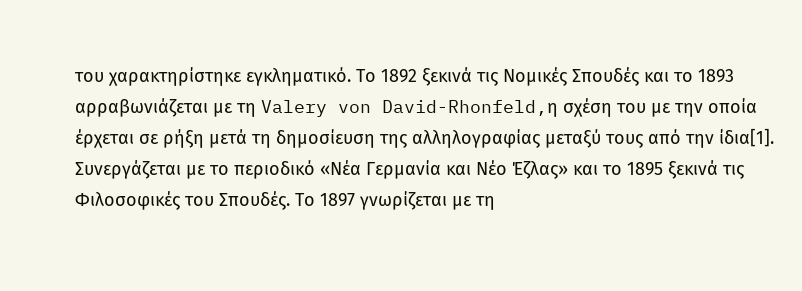του χαρακτηρίστηκε εγκληματικό. Το 1892 ξεκινά τις Νομικές Σπουδές και το 1893 αρραβωνιάζεται με τη Valery von David-Rhonfeld,η σχέση του με την οποία έρχεται σε ρήξη μετά τη δημοσίευση της αλληλογραφίας μεταξύ τους από την ίδια[1]. Συνεργάζεται με το περιοδικό «Νέα Γερμανία και Νέο Έζλας» και το 1895 ξεκινά τις Φιλοσοφικές του Σπουδές. Το 1897 γνωρίζεται με τη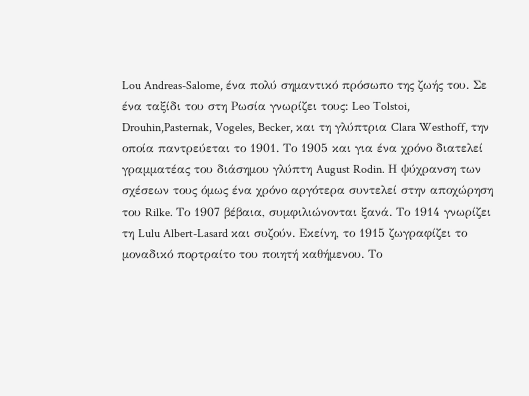Lou Andreas-Salome, ένα πολύ σημαντικό πρόσωπο της ζωής του. Σε ένα ταξίδι του στη Ρωσία γνωρίζει τους: Leo Tolstoi, Drouhin,Pasternak, Vogeles, Becker, και τη γλύπτρια Clara Westhoff, την οποία παντρεύεται το 1901. Το 1905 και για ένα χρόνο διατελεί γραμματέας του διάσημου γλύπτη August Rodin. Η ψύχρανση των σχέσεων τους όμως ένα χρόνο αργότερα συντελεί στην αποχώρηση του Rilke. Το 1907 βέβαια, συμφιλιώνονται ξανά. Το 1914 γνωρίζει τη Lulu Albert-Lasard και συζούν. Εκείνη, το 1915 ζωγραφίζει το μοναδικό πορτραίτο του ποιητή καθήμενου. Το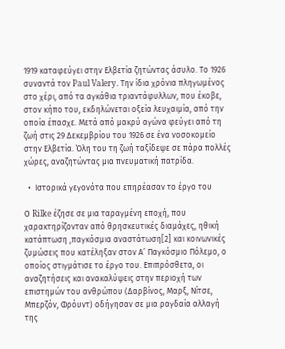1919 καταφεύγει στην Ελβετία ζητώντας άσυλο. Το 1926 συναντά τον Paul Valery. Την ίδια χρόνια πληγωμένος στο χέρι, από τα αγκάθια τριαντάφυλλων, που έκοβε, στον κήπο του, εκδηλώνεται οξεία λευχαιμία, από την οποία έπασχε. Μετά από μακρύ αγώνα φεύγει από τη ζωή στις 29 Δεκεμβρίου του 1926 σε ένα νοσοκομείο στην Ελβετία. Όλη του τη ζωή ταξίδεψε σε πάρα πολλές χώρες, αναζητώντας μια πνευματική πατρίδα.

  •  Ιστορικά γεγονότα που επηρέασαν το έργο του

Ο Rilke έζησε σε μια ταραγμένη εποχή, που χαρακτηρίζονταν από θρησκευτικές διαμάχες, ηθική κατάπτωση ,παγκόσμια αναστάτωση[2] και κοινωνικές ζυμώσεις που κατέληξαν στον Α’ Παγκόσμιο Πόλεμο, ο οποίος στιγμάτισε το έργο του. Επιπρόσθετα, οι αναζητήσεις και ανακαλύψεις στην περιοχή των επιστημών του ανθρώπου (Δαρβίνος, Μαρξ, Νίτσε, Μπερζόν, Φρόυντ) οδήγησαν σε μια ραγδαία αλλαγή της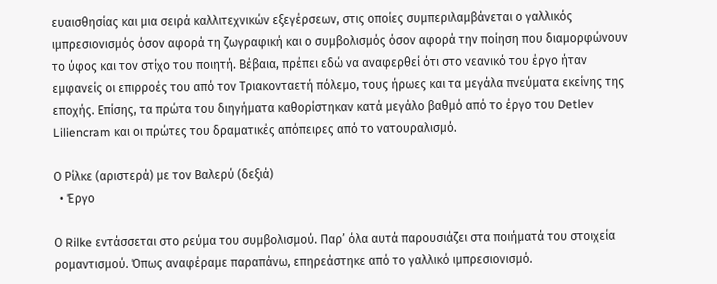ευαισθησίας και μια σειρά καλλιτεχνικών εξεγέρσεων, στις οποίες συμπεριλαμβάνεται ο γαλλικός ιμπρεσιονισμός όσον αφορά τη ζωγραφική και ο συμβολισμός όσον αφορά την ποίηση που διαμορφώνουν το ύφος και τον στίχο του ποιητή. Βέβαια, πρέπει εδώ να αναφερθεί ότι στο νεανικό του έργο ήταν εμφανείς οι επιρροές του από τον Τριακονταετή πόλεμο, τους ήρωες και τα μεγάλα πνεύματα εκείνης της εποχής. Επίσης, τα πρώτα του διηγήματα καθορίστηκαν κατά μεγάλο βαθμό από το έργο του Detlev Liliencram και οι πρώτες του δραματικές απόπειρες από το νατουραλισμό.

Ο Ρίλκε (αριστερά) με τον Βαλερύ (δεξιά)
  • Έργο

Ο Rilke εντάσσεται στο ρεύμα του συμβολισμού. Παρ’ όλα αυτά παρουσιάζει στα ποιήματά του στοιχεία ρομαντισμού. Όπως αναφέραμε παραπάνω, επηρεάστηκε από το γαλλικό ιμπρεσιονισμό.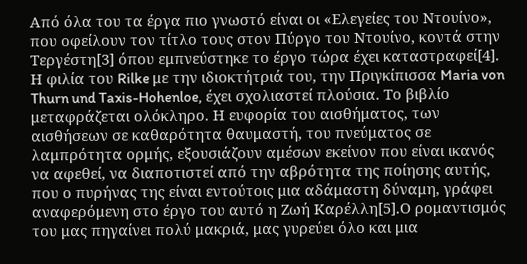Από όλα του τα έργα πιο γνωστό είναι οι «Ελεγείες του Ντουίνο», που οφείλουν τον τίτλο τους στον Πύργο του Ντουίνο, κοντά στην Τεργέστη[3] όπου εμπνεύστηκε το έργο τώρα έχει καταστραφεί[4]. Η φιλία του Rilke με την ιδιοκτήτριά του, την Πριγκίπισσα Maria von Thurn und Taxis-Hohenloe, έχει σχολιαστεί πλούσια. Το βιβλίο μεταφράζεται ολόκληρο. Η ευφορία του αισθήματος, των αισθήσεων σε καθαρότητα θαυμαστή, του πνεύματος σε λαμπρότητα ορμής, εξουσιάζουν αμέσων εκείνον που είναι ικανός να αφεθεί, να διαποτιστεί από την αβρότητα της ποίησης αυτής, που ο πυρήνας της είναι εντούτοις μια αδάμαστη δύναμη, γράφει αναφερόμενη στο έργο του αυτό η Ζωή Καρέλλη[5].Ο ρομαντισμός του μας πηγαίνει πολύ μακριά, μας γυρεύει όλο και μια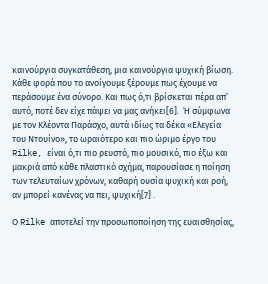καινούργια συγκατάθεση, μια καινούργια ψυχική βίωση. Κάθε φορά που το ανοίγουμε ξέρουμε πως έχουμε να περάσουμε ένα σύνορο. Και πως ό,τι βρίσκεται πέρα απ’ αυτό, ποτέ δεν είχε πάψει να μας ανήκει[6].  Ή σύμφωνα με τον Κλέοντα Παράσχο, αυτά ιδίως τα δέκα «Ελεγεία του Ντουίνο», το ωραιότερο και πιο ώριμο έργο του Rilke, είναι ό,τι πιο ρευστό, πιο μουσικό, πιο έξω και μακριά από κάθε πλαστικό σχήμα, παρουσίασε η ποίηση των τελευταίων χρόνων, καθαρή ουσία ψυχική και ροή, αν μπορεί κανένας να πει, ψυχική[7] .

Ο Rilke αποτελεί την προσωποποίηση της ευαισθησίας,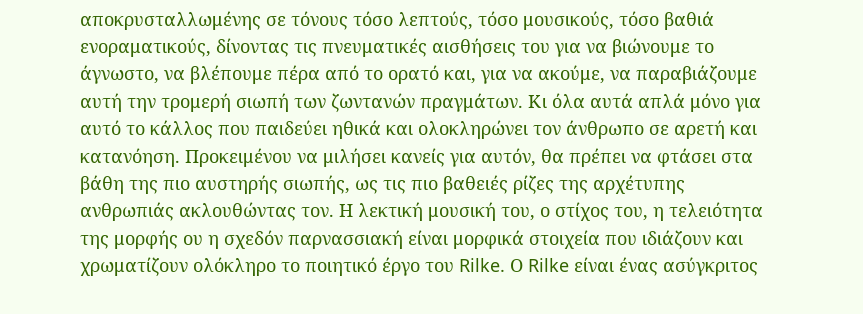αποκρυσταλλωμένης σε τόνους τόσο λεπτούς, τόσο μουσικούς, τόσο βαθιά ενοραματικούς, δίνοντας τις πνευματικές αισθήσεις του για να βιώνουμε το άγνωστο, να βλέπουμε πέρα από το ορατό και, για να ακούμε, να παραβιάζουμε αυτή την τρομερή σιωπή των ζωντανών πραγμάτων. Κι όλα αυτά απλά μόνο για αυτό το κάλλος που παιδεύει ηθικά και ολοκληρώνει τον άνθρωπο σε αρετή και κατανόηση. Προκειμένου να μιλήσει κανείς για αυτόν, θα πρέπει να φτάσει στα βάθη της πιο αυστηρής σιωπής, ως τις πιο βαθειές ρίζες της αρχέτυπης ανθρωπιάς ακλουθώντας τον. Η λεκτική μουσική του, ο στίχος του, η τελειότητα της μορφής ου η σχεδόν παρνασσιακή είναι μορφικά στοιχεία που ιδιάζουν και χρωματίζουν ολόκληρο το ποιητικό έργο του Rilke. Ο Rilke είναι ένας ασύγκριτος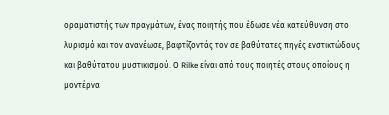οραματιστής των πραγμάτων, ένας ποιητής που έδωσε νέα κατεύθυνση στο λυρισμό και τον ανανέωσε, βαφτίζοντάς τον σε βαθύτατες πηγές ενστικτώδους και βαθύτατου μυστικισμού. Ο Rilke είναι από τους ποιητές στους οποίους η μοντέρνα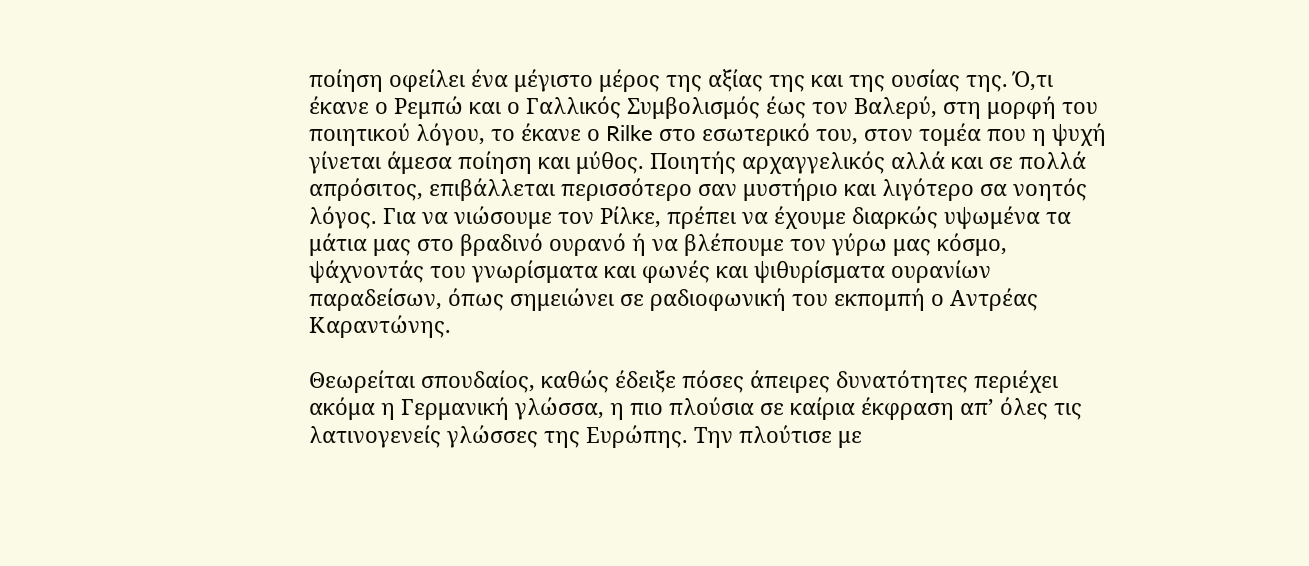ποίηση οφείλει ένα μέγιστο μέρος της αξίας της και της ουσίας της. Ό,τι έκανε ο Ρεμπώ και ο Γαλλικός Συμβολισμός έως τον Βαλερύ, στη μορφή του ποιητικού λόγου, το έκανε ο Rilke στο εσωτερικό του, στον τομέα που η ψυχή γίνεται άμεσα ποίηση και μύθος. Ποιητής αρχαγγελικός αλλά και σε πολλά απρόσιτος, επιβάλλεται περισσότερο σαν μυστήριο και λιγότερο σα νοητός λόγος. Για να νιώσουμε τον Ρίλκε, πρέπει να έχουμε διαρκώς υψωμένα τα μάτια μας στο βραδινό ουρανό ή να βλέπουμε τον γύρω μας κόσμο, ψάχνοντάς του γνωρίσματα και φωνές και ψιθυρίσματα ουρανίων παραδείσων, όπως σημειώνει σε ραδιοφωνική του εκπομπή ο Αντρέας Καραντώνης.

Θεωρείται σπουδαίος, καθώς έδειξε πόσες άπειρες δυνατότητες περιέχει ακόμα η Γερμανική γλώσσα, η πιο πλούσια σε καίρια έκφραση απ’ όλες τις λατινογενείς γλώσσες της Ευρώπης. Την πλούτισε με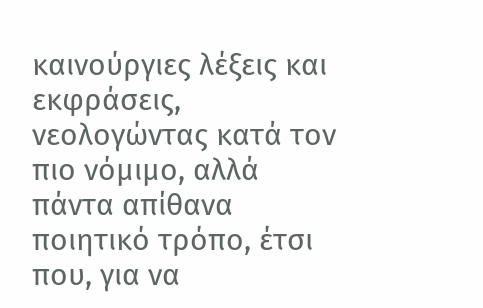καινούργιες λέξεις και εκφράσεις, νεολογώντας κατά τον πιο νόμιμο, αλλά πάντα απίθανα ποιητικό τρόπο, έτσι που, για να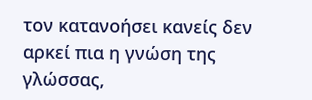τον κατανοήσει κανείς δεν αρκεί πια η γνώση της γλώσσας,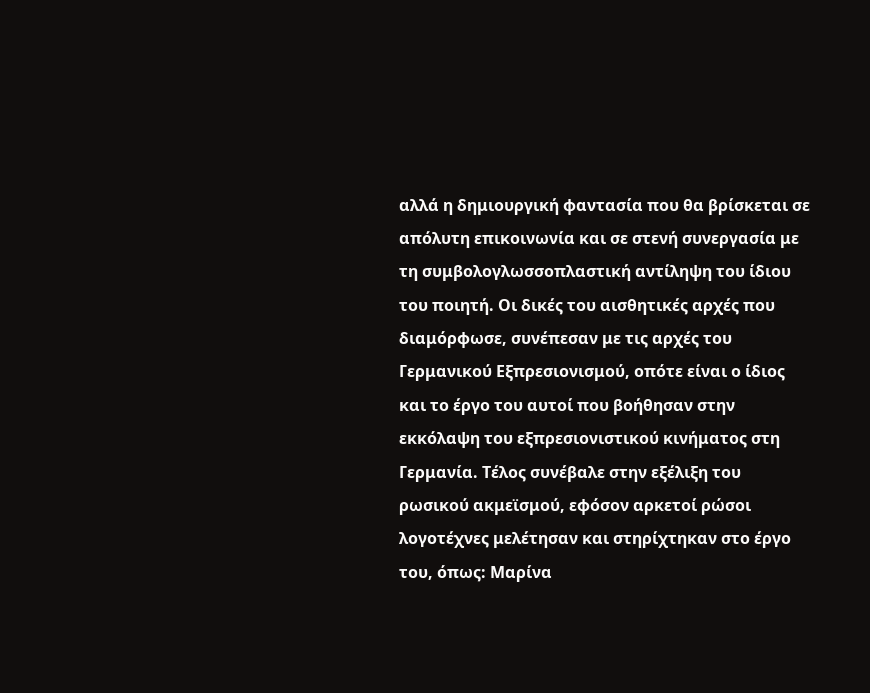αλλά η δημιουργική φαντασία που θα βρίσκεται σε απόλυτη επικοινωνία και σε στενή συνεργασία με τη συμβολογλωσσοπλαστική αντίληψη του ίδιου του ποιητή. Οι δικές του αισθητικές αρχές που διαμόρφωσε, συνέπεσαν με τις αρχές του Γερμανικού Εξπρεσιονισμού, οπότε είναι ο ίδιος και το έργο του αυτοί που βοήθησαν στην εκκόλαψη του εξπρεσιονιστικού κινήματος στη Γερμανία. Τέλος συνέβαλε στην εξέλιξη του ρωσικού ακμεϊσμού, εφόσον αρκετοί ρώσοι λογοτέχνες μελέτησαν και στηρίχτηκαν στο έργο του, όπως: Μαρίνα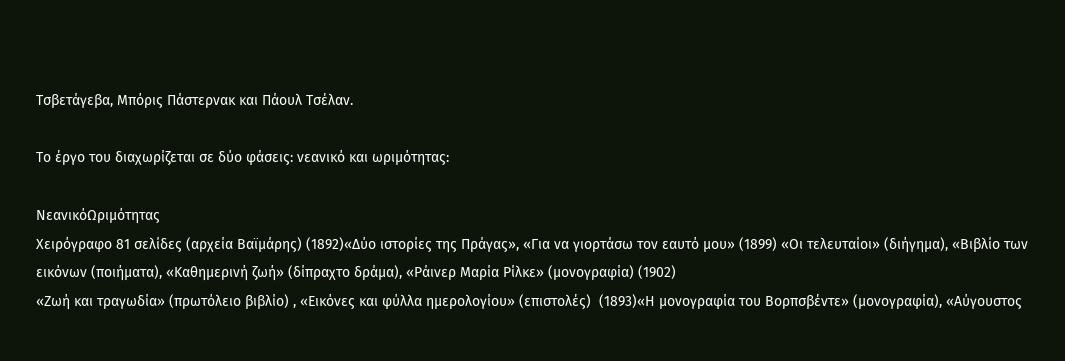Τσβετάγεβα, Μπόρις Πάστερνακ και Πάουλ Τσέλαν.

Το έργο του διαχωρίζεται σε δύο φάσεις: νεανικό και ωριμότητας:

ΝεανικόΩριμότητας
Χειρόγραφο 81 σελίδες (αρχεία Βαϊμάρης) (1892)«Δύο ιστορίες της Πράγας», «Για να γιορτάσω τον εαυτό μου» (1899) «Οι τελευταίοι» (διήγημα), «Βιβλίο των εικόνων (ποιήματα), «Καθημερινή ζωή» (δίπραχτο δράμα), «Ράινερ Μαρία Ρίλκε» (μονογραφία) (1902)
«Ζωή και τραγωδία» (πρωτόλειο βιβλίο) , «Εικόνες και φύλλα ημερολογίου» (επιστολές)  (1893)«Η μονογραφία του Βορπσβέντε» (μονογραφία), «Αύγουστος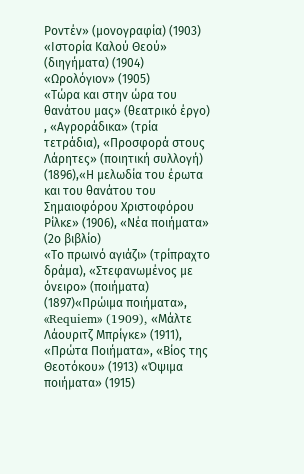Ροντέν» (μονογραφία) (1903) «Ιστορία Καλού Θεού» (διηγήματα) (1904) «Ωρολόγιον» (1905)
«Τώρα και στην ώρα του θανάτου μας» (θεατρικό έργο) , «Αγροράδικα» (τρία τετράδια), «Προσφορά στους Λάρητες» (ποιητική συλλογή)  (1896),«Η μελωδία του έρωτα και του θανάτου του Σημαιοφόρου Χριστοφόρου Ρίλκε» (1906), «Νέα ποιήματα» (2ο βιβλίο)
«Το πρωινό αγιάζι» (τρίπραχτο δράμα), «Στεφανωμένος με όνειρο» (ποιήματα) (1897)«Πρώιμα ποιήματα», «Requiem» (1909), «Μάλτε Λάουριτζ Μπρίγκε» (1911), «Πρώτα Ποιήματα», «Βίος της Θεοτόκου» (1913) «Όψιμα ποιήματα» (1915)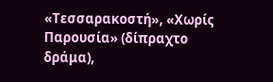«Τεσσαρακοστή», «Χωρίς Παρουσία» (δίπραχτο δράμα),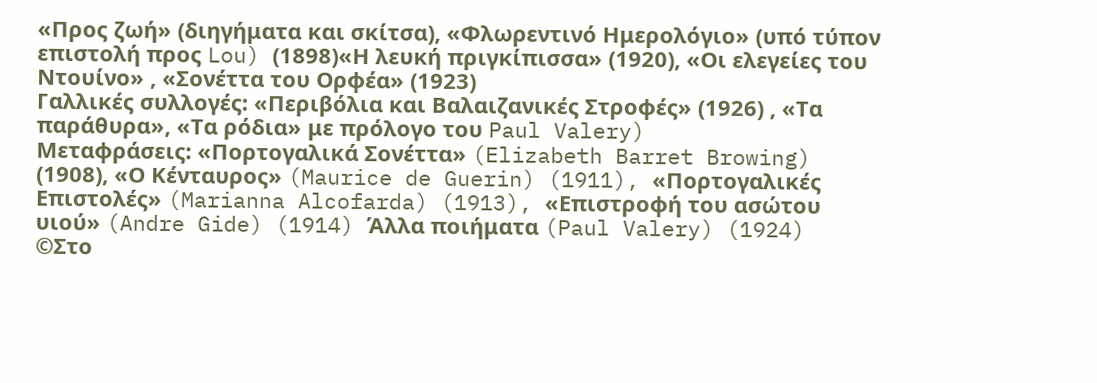«Προς ζωή» (διηγήματα και σκίτσα), «Φλωρεντινό Ημερολόγιο» (υπό τύπον επιστολή προς Lou) (1898)«Η λευκή πριγκίπισσα» (1920), «Οι ελεγείες του Ντουίνο» , «Σονέττα του Ορφέα» (1923)
Γαλλικές συλλογές: «Περιβόλια και Βαλαιζανικές Στροφές» (1926) , «Τα παράθυρα», «Τα ρόδια» με πρόλογο του Paul Valery)
Μεταφράσεις: «Πορτογαλικά Σονέττα» (Elizabeth Barret Browing) (1908), «Ο Κένταυρος» (Maurice de Guerin) (1911), «Πορτογαλικές Επιστολές» (Marianna Alcofarda) (1913), «Επιστροφή του ασώτου υιού» (Andre Gide) (1914) Άλλα ποιήματα (Paul Valery) (1924)
©Στο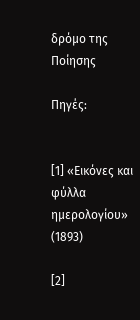δρόμο της Ποίησης

Πηγές:


[1] «Εικόνες και φύλλα ημερολογίου»  (1893)

[2]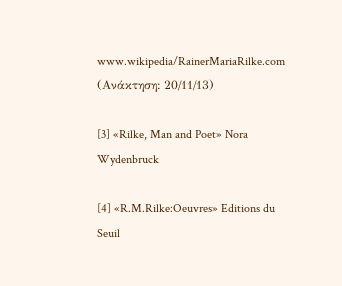www.wikipedia/RainerMariaRilke.com (Ανάκτηση: 20/11/13)

[3] «Rilke, Man and Poet» Nora Wydenbruck

[4] «R.M.Rilke:Oeuvres» Editions du Seuil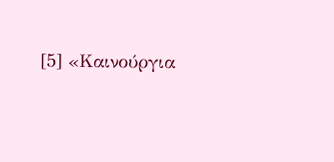[5] «Καινούργια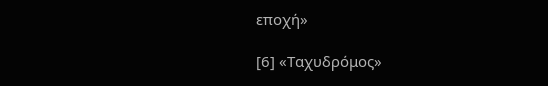εποχή»

[6] «Ταχυδρόμος»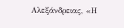Αλεξάνδρειας, «Η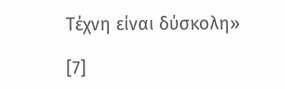Τέχνη είναι δύσκολη»

[7]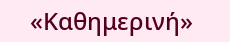«Καθημερινή»